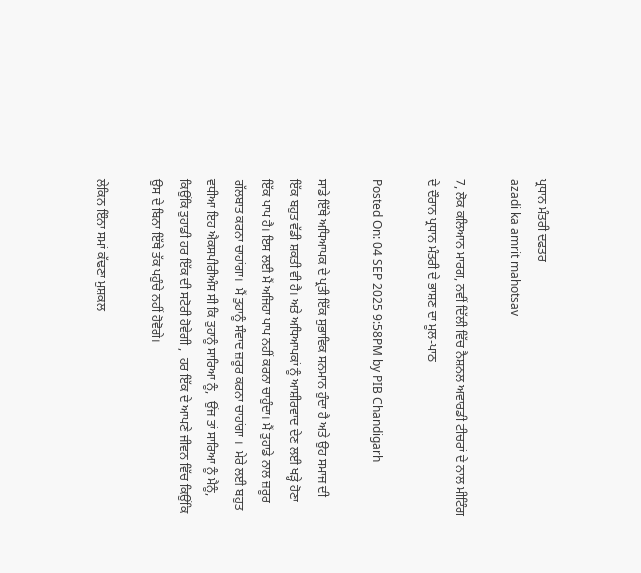ਪ੍ਰਧਾਨ ਮੰਤਰੀ ਦਫਤਰ
azadi ka amrit mahotsav

7, ਲੋਕ ਕਲਿਆਨ ਮਾਰਗ, ਨਵੀਂ ਦਿੱਲੀ ਵਿੱਚ ਨੈਸ਼ਨਲ ਅਵਾਰਡੀ ਟੀਚਰਾਂ ਦੇ ਨਾਲ ਮੀਟਿੰਗ ਦੇ ਦੌਰਾਨ ਪ੍ਰਧਾਨ ਮੰਤਰੀ ਦੇ ਭਾਸ਼ਣ ਦਾ ਮੂਲ-ਪਾਠ

Posted On: 04 SEP 2025 9:58PM by PIB Chandigarh

ਸਾਡੇ ਇੱਥੇ ਅਧਿਆਪਕ ਦੇ ਪ੍ਰਤੀ ਇੱਕ ਸੁਭਾਵਿਕ ਸਨਮਾਨ‍ ਹੁੰਦਾ ਹੈ ਅਤੇ ਉਹ ਸਮਾਜ ਦੀ ਇੱਕ ਬਹੁਤ ਵੱਡੀ ਸ਼ਕਤੀ ਵੀ ਹੈ। ਅਤੇ ਅਧਿਆਪਕਾਂ ਨੂੰ ਆਸ਼ੀਰਵਾਦ ਦੇਣ ਲਈ ਖੜ੍ਹੇ ਹੋਣਾ ਇੱਕ ਪਾਪ ਹੈ। ਇਸ ਲਈ ਮੈਂ ਅਜਿਹਾ ਪਾਪ ਨਹੀਂ ਕਰਨਾ ਚਾਹੁੰਦਾ। ਮੈਂ ਤੁਹਾਡੇ ਨਾਲ ਜ਼ਰੂਰ ਗੱਲਬਾਤ ਕਰਨਾ ਚਾਹਾਂਗਾ।  ਮੈਂ ਤੁਹਾਨੂੰ ਸੰਵਾਦ ਜ਼ਰੂਰ ਕਰਨਾ ਚਾਹਾਂਗਾ ।  ਮੇਰੇ ਲਈ ਬਹੁਤ ਵਧੀਆ ਇਹ ਐਕ‍ਸਪੀਰੀਅੰਸ ਸੀ ਕਿ ਤੁਹਾਨੂੰ ਸਾਰਿਆ ਨੂੰ,  ਉਂਜ ਤਾਂ ਸਾਰਿਆ ਨੂੰ ਮੈਨੂੰ,  ਕਿਉਂਕਿ ਤੁਹਾਡੀ ਹਰ ਇੱਕ ਦੀ ਸਟੋਰੀ ਹੋਵੇਗੀ ,  ਹਰ ਇੱਕ ਦੇ ਆਪਣੇ ਜੀਵਨ ਵਿੱਚ ਕਿਉਂਕਿ ਉਸ ਦੇ ਬਿਨਾ ਇੱਥੇ ਤੱਕ ਪਹੁੰਚੇ ਨਹੀਂ ਹੋਵੋਗੇ।

ਲੇਕਿਨ ਇੰਨਾ ਸਮਾਂ ਕੱਢਣਾ ਮੁਸ਼ਕਲ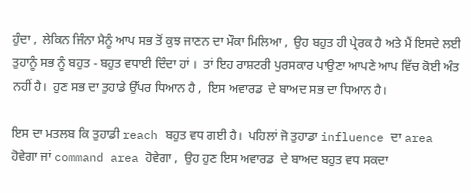ਹੁੰਦਾ ,  ਲੇਕਿਨ ਜਿੰਨਾ ਮੈਨੂੰ ਆਪ ਸਭ ਤੋਂ ਕੁਝ ਜਾਣਨ ਦਾ ਮੌਕਾ ਮਿਲਿਆ ,  ਉਹ ਬਹੁਤ ਹੀ ਪ੍ਰੇਰਕ ਹੈ ਅਤੇ ਮੈਂ ਇਸਦੇ ਲਈ ਤੁਹਾਨੂੰ ਸਭ ਨੂੰ ਬਹੁਤ - ਬਹੁਤ ਵਧਾਈ ਦਿੰਦਾ ਹਾਂ ।  ਤਾਂ ਇਹ ਰਾਸ਼‍ਟਰੀ ਪੁਰਸ‍ਕਾਰ ਪਾਉਣਾ ਆਪਣੇ ਆਪ ਵਿੱਚ ਕੋਈ ਅੰਤ ਨਹੀਂ ਹੈ।  ਹੁਣ ਸਭ ਦਾ ਤੁਹਾਡੇ ਉੱਪਰ ਧਿਆਨ ਹੈ ,  ਇਸ ਅਵਾਰਡ  ਦੇ ਬਾਅਦ ਸਭ ਦਾ ਧਿਆਨ ਹੈ।

ਇਸ ਦਾ ਮਤਲਬ ਕਿ ਤੁਹਾਡੀ reach ਬਹੁਤ ਵਧ ਗਈ ਹੈ।  ਪਹਿਲਾਂ ਜੋ ਤੁਹਾਡਾ influence ਦਾ area ਹੋਵੇਗਾ ਜਾਂ command area ਹੋਵੇਗਾ ,  ਉਹ ਹੁਣ ਇਸ ਅਵਾਰਡ  ਦੇ ਬਾਅਦ ਬਹੁਤ ਵਧ ਸਕਦਾ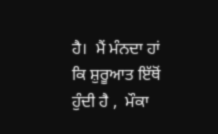ਹੈ।  ਮੈਂ ਮੰਨਦਾ ਹਾਂ ਕਿ ਸ਼ੁਰੂਆਤ ਇੱਥੋਂ ਹੁੰਦੀ ਹੈ ,  ਮੌਕਾ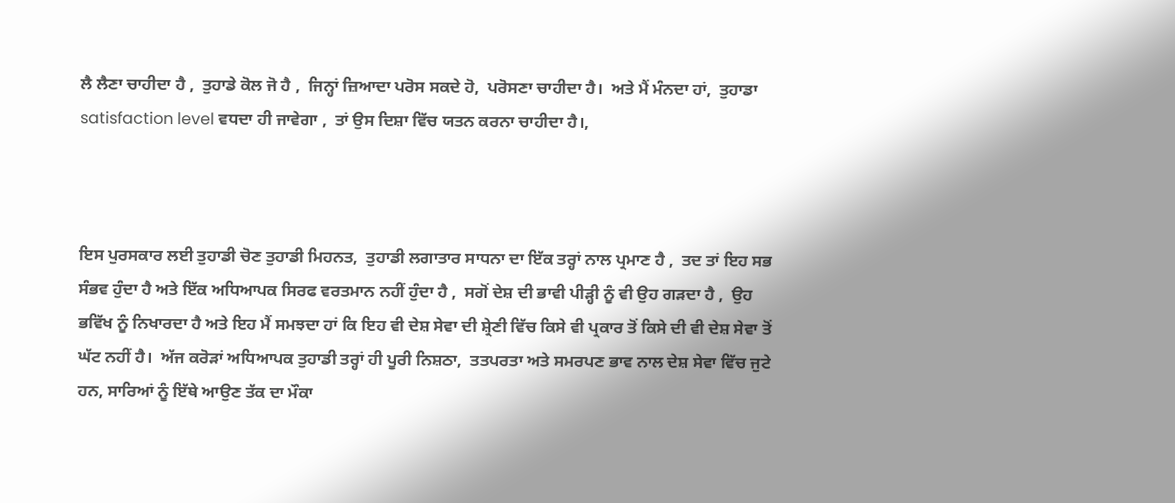ਲੈ ਲੈਣਾ ਚਾਹੀਦਾ ਹੈ ,  ਤੁਹਾਡੇ ਕੋਲ ਜੋ ਹੈ ,  ਜਿਨ੍ਹਾਂ ਜ਼ਿਆਦਾ ਪਰੋਸ ਸਕਦੇ ਹੋ,  ਪਰੋਸਣਾ ਚਾਹੀਦਾ ਹੈ।  ਅਤੇ ਮੈਂ ਮੰਨਦਾ ਹਾਂ,  ਤੁਹਾਡਾ satisfaction level ਵਧਦਾ ਹੀ ਜਾਵੇਗਾ ,  ਤਾਂ ਉਸ ਦਿਸ਼ਾ ਵਿੱਚ ਯਤਨ ਕਰਨਾ ਚਾਹੀਦਾ ਹੈ।,



ਇਸ ਪੁਰਸਕਾਰ ਲਈ ਤੁਹਾਡੀ ਚੋਣ ਤੁਹਾਡੀ ਮਿਹਨਤ,  ਤੁਹਾਡੀ ਲਗਾਤਾਰ ਸਾਧਨਾ ਦਾ ਇੱਕ ਤਰ੍ਹਾਂ ਨਾਲ ਪ੍ਰਮਾਣ ਹੈ ,  ਤਦ ਤਾਂ ਇਹ ਸਭ ਸੰਭਵ ਹੁੰਦਾ ਹੈ ਅਤੇ ਇੱਕ ਅਧਿਆਪਕ ਸਿਰਫ ਵਰਤਮਾਨ ਨਹੀਂ ਹੁੰਦਾ ਹੈ ,  ਸਗੋਂ ਦੇਸ਼ ਦੀ ਭਾਵੀ ਪੀੜ੍ਹੀ ਨੂੰ ਵੀ ਉਹ ਗੜਦਾ ਹੈ ,  ਉਹ ਭਵਿੱਖ ਨੂੰ ਨਿਖਾਰਦਾ ਹੈ ਅਤੇ ਇਹ ਮੈਂ ਸਮਝਦਾ ਹਾਂ ਕਿ ਇਹ ਵੀ ਦੇਸ਼ ਸੇਵਾ ਦੀ ਸ਼੍ਰੇਣੀ ਵਿੱਚ ਕਿਸੇ ਵੀ ਪ੍ਰਕਾਰ ਤੋਂ ਕਿਸੇ ਦੀ ਵੀ ਦੇਸ਼ ਸੇਵਾ ਤੋਂ ਘੱਟ ਨਹੀਂ ਹੈ।  ਅੱਜ ਕਰੋੜਾਂ ਅਧਿਆਪਕ ਤੁਹਾਡੀ ਤਰ੍ਹਾਂ ਹੀ ਪੂਰੀ ਨਿਸ਼ਠਾ,  ਤਤਪਰਤਾ ਅਤੇ ਸਮਰਪਣ ਭਾਵ ਨਾਲ ਦੇਸ਼ ਸੇਵਾ ਵਿੱਚ ਜੁਟੇ ਹਨ, ਸਾਰਿਆਂ ਨੂੰ ਇੱਥੇ ਆਉਣ ਤੱਕ ਦਾ ਮੌਕਾ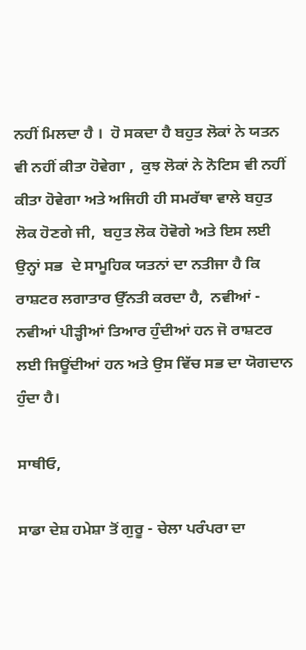ਨਹੀਂ ਮਿਲਦਾ ਹੈ ।  ਹੋ ਸਕਦਾ ਹੈ ਬਹੁਤ ਲੋਕਾਂ ਨੇ ਯਤਨ ਵੀ ਨਹੀਂ ਕੀਤਾ ਹੋਵੇਗਾ ,  ਕੁਝ ਲੋਕਾਂ ਨੇ ਨੋਟਿਸ ਵੀ ਨਹੀਂ ਕੀਤਾ ਹੋਵੇਗਾ ਅਤੇ ਅਜਿਹੀ ਹੀ ਸਮਰੱਥਾ ਵਾਲੇ ਬਹੁਤ ਲੋਕ ਹੋਣਗੇ ਜੀ,  ਬਹੁਤ ਲੋਕ ਹੋਵੋਗੇ ਅਤੇ ਇਸ ਲਈ ਉਨ੍ਹਾਂ ਸਭ  ਦੇ ਸਾਮੂਹਿਕ ਯਤਨਾਂ ਦਾ ਨਤੀਜਾ ਹੈ ਕਿ ਰਾਸ਼ਟਰ ਲਗਾਤਾਰ ਉੱਨਤੀ ਕਰਦਾ ਹੈ,  ਨਵੀਆਂ - ਨਵੀਆਂ ਪੀੜ੍ਹੀਆਂ ਤਿਆਰ ਹੁੰਦੀਆਂ ਹਨ ਜੋ ਰਾਸ਼ਟਰ ਲਈ ਜਿਊਂਦੀਆਂ ਹਨ ਅਤੇ ਉਸ ਵਿੱਚ ਸਭ ਦਾ ਯੋਗਦਾਨ ਹੁੰਦਾ ਹੈ।

ਸਾਥੀਓ,

ਸਾਡਾ ਦੇਸ਼ ਹਮੇਸ਼ਾ ਤੋਂ ਗੁਰੂ - ਚੇਲਾ ਪਰੰਪਰਾ ਦਾ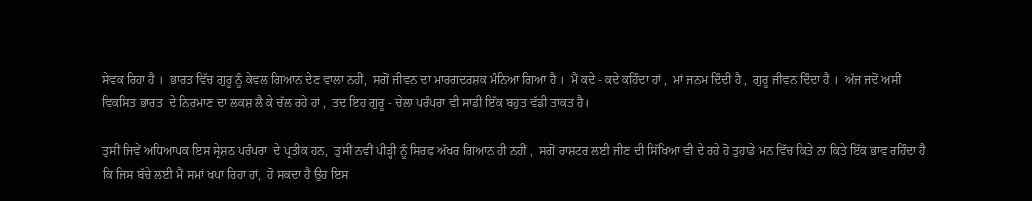ਸੇਵਕ ਰਿਹਾ ਹੈ ।  ਭਾਰਤ ਵਿੱਚ ਗੁਰੂ ਨੂੰ ਕੇਵਲ ਗਿਆਨ ਦੇਣ ਵਾਲਾ ਨਹੀਂ,  ਸਗੋਂ ਜੀਵਨ ਦਾ ਮਾਰਗਦਰਸ਼ਕ ਮੰਨਿਆ ਗਿਆ ਹੈ ।  ਮੈਂ ਕਦੇ - ਕਦੇ ਕਹਿੰਦਾ ਹਾਂ ,  ਮਾਂ ਜਨਮ ਦਿੰਦੀ ਹੈ ,  ਗੁਰੂ ਜੀਵਨ ਦਿੰਦਾ ਹੈ ।  ਅੱਜ ਜਦੋਂ ਅਸੀਂ ਵਿਕਸਿਤ ਭਾਰਤ  ਦੇ ਨਿਰਮਾਣ ਦਾ ਲਕਸ਼ ਲੈ ਕੇ ਚੱਲ ਰਹੇ ਹਾਂ ,  ਤਦ ਇਹ ਗੁਰੂ - ਚੇਲਾ ਪਰੰਪਰਾ ਵੀ ਸਾਡੀ ਇੱਕ ਬਹੁਤ ਵੱਡੀ ਤਾਕਤ ਹੈ।

ਤੁਸੀਂ ਜਿਵੇਂ ਅਧਿਆਪਕ ਇਸ ਸ੍ਰੇਸ਼ਠ ਪਰੰਪਰਾ  ਦੇ ਪ੍ਰਤੀਕ ਹਨ,  ਤੁਸੀਂ ਨਵੀਂ ਪੀੜ੍ਹੀ ਨੂੰ ਸਿਰਫ ਅੱਖਰ ਗਿਆਨ ਹੀ ਨਹੀਂ ,  ਸਗੋਂ ਰਾਸ਼ਟਰ ਲਈ ਜੀਣ ਦੀ ਸਿੱਖਿਆ ਵੀ ਦੇ ਰਹੇ ਹੋ ਤੁਹਾਡੇ ਮਨ ਵਿੱਚ ਕਿਤੇ ਨਾ ਕਿਤੇ ਇੱਕ ਭਾਵ ਰਹਿੰਦਾ ਹੈ ਕਿ ਜਿਸ ਬੱਚੇ ਲਈ ਮੈਂ ਸਮਾਂ ਖਪਾ ਰਿਹਾ ਹਾਂ,  ਹੋ ਸਕਦਾ ਹੈ ਉਹ ਇਸ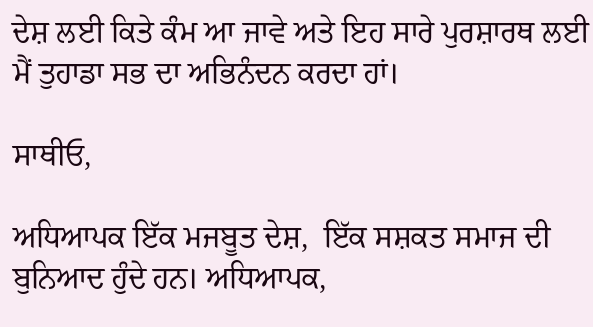ਦੇਸ਼ ਲਈ ਕਿਤੇ ਕੰਮ ਆ ਜਾਵੇ ਅਤੇ ਇਹ ਸਾਰੇ ਪੁਰਸ਼ਾਰਥ ਲਈ ਮੈਂ ਤੁਹਾਡਾ ਸਭ ਦਾ ਅਭਿਨੰਦਨ ਕਰਦਾ ਹਾਂ।

ਸਾਥੀਓ,

ਅਧਿਆਪਕ ਇੱਕ ਮਜਬੂਤ ਦੇਸ਼,  ਇੱਕ ਸਸ਼ਕਤ ਸਮਾਜ ਦੀ ਬੁਨਿਆਦ ਹੁੰਦੇ ਹਨ। ਅਧਿਆਪਕ,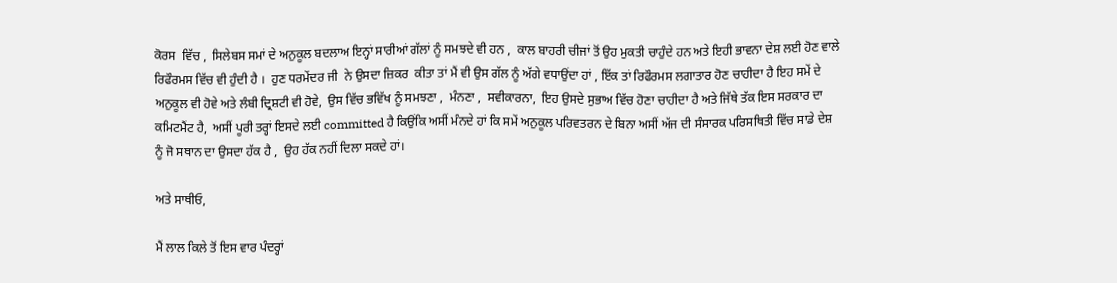ਕੋਰਸ  ਵਿੱਚ ,  ਸਿਲੇਬਸ ਸਮਾਂ ਦੇ ਅਨੁਕੂਲ ਬਦਲਾਅ ਇਨ੍ਹਾਂ ਸਾਰੀਆਂ ਗੱਲਾਂ ਨੂੰ ਸਮਝਦੇ ਵੀ ਹਨ ,  ਕਾਲ ਬਾਹਰੀ ਚੀਜਾਂ ਤੋਂ ਉਹ ਮੁਕਤੀ ਚਾਹੁੰਦੇ ਹਨ ਅਤੇ ਇਹੀ ਭਾਵਨਾ ਦੇਸ਼ ਲਈ ਹੋਣ ਵਾਲੇ ਰਿਫੌਰਮਸ ਵਿੱਚ ਵੀ ਹੁੰਦੀ ਹੈ ।  ਹੁਣ ਧਰਮੇਂਦਰ ਜੀ  ਨੇ ਉਸਦਾ ਜ਼ਿਕਰ  ਕੀਤਾ ਤਾਂ ਮੈਂ ਵੀ ਉਸ ਗੱਲ ਨੂੰ ਅੱਗੇ ਵਧਾਉਂਦਾ ਹਾਂ , ਇੱਕ ਤਾਂ ਰਿਫੌਰਮਸ ਲਗਾਤਾਰ ਹੋਣ ਚਾਹੀਦਾ ਹੈ ਇਹ ਸਮੇਂ ਦੇ ਅਨੁਕੂਲ ਵੀ ਹੋਵੇ ਅਤੇ ਲੰਬੀ ਦ੍ਰਿਸ਼ਟੀ ਵੀ ਹੋਵੇ,  ਉਸ ਵਿੱਚ ਭਵਿੱਖ ਨੂੰ ਸਮਝਣਾ ,  ਮੰਨਣਾ ,  ਸ‍ਵੀਕਾਰਨਾ,  ਇਹ ਉਸਦੇ ਸੁਭਾਅ ਵਿੱਚ ਹੋਣਾ ਚਾਹੀਦਾ ਹੈ ਅਤੇ ਜਿੱਥੇ ਤੱਕ ਇਸ ਸਰਕਾਰ ਦਾ ਕਮਿਟਮੈਂਟ ਹੈ,  ਅਸੀਂ ਪੂਰੀ ਤਰ੍ਹਾਂ ਇਸਦੇ ਲਈ committed ਹੈ ਕਿਉਂਕਿ ਅਸੀਂ ਮੰਨਦੇ ਹਾਂ ਕਿ ਸਮੇਂ ਅਨੁਕੂਲ ਪਰਿਵਤਰਨ ਦੇ ਬਿਨਾ ਅਸੀਂ ਅੱਜ ਦੀ ਸੰਸਾਰਕ ਪਰਿਸਥਿਤੀ ਵਿੱਚ ਸਾਡੇ ਦੇਸ਼ ਨੂੰ ਜੋ ਸਥਾਨ ਦਾ ਉਸਦਾ ਹੱਕ ਹੈ ,  ਉਹ ਹੱਕ ਨਹੀਂ ਦਿਲਾ ਸਕਦੇ ਹਾਂ।

ਅਤੇ ਸਾਥੀਓ,

ਮੈਂ ਲਾਲ ਕਿਲੇ ਤੋਂ ਇਸ ਵਾਰ ਪੰਦਰ੍ਹਾਂ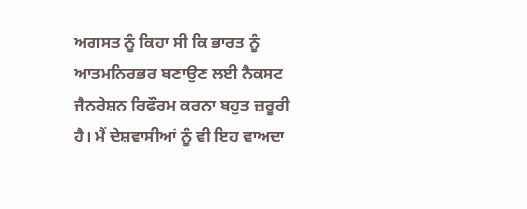ਅਗਸ‍ਤ ਨੂੰ ਕਿਹਾ ਸੀ ਕਿ ਭਾਰਤ ਨੂੰ ਆਤਮਨਿਰਭਰ ਬਣਾਉਣ ਲਈ ਨੈਕਸਟ ਜੈਨਰੇਸ਼ਨ ਰਿਫੌਰਮ ਕਰਨਾ ਬਹੁਤ ਜ਼ਰੂਰੀ ਹੈ। ਮੈਂ ਦੇਸ਼ਵਾਸੀਆਂ ਨੂੰ ਵੀ ਇਹ ਵਾਅਦਾ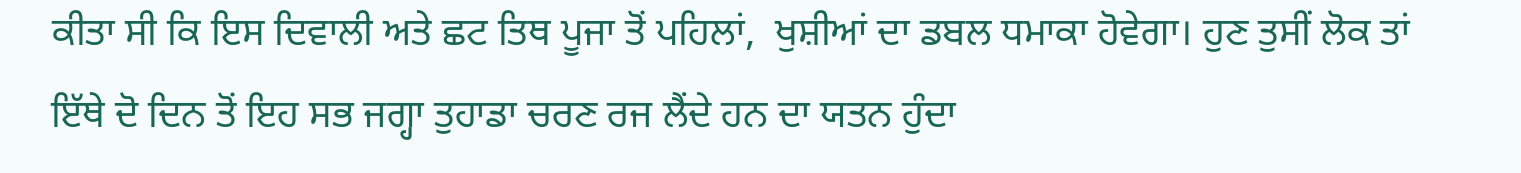ਕੀਤਾ ਸੀ ਕਿ ਇਸ ਦਿਵਾਲੀ ਅਤੇ ਛਟ ਤਿਥ ਪੂਜਾ ਤੋਂ ਪਹਿਲਾਂ,  ਖੁਸ਼ੀਆਂ ਦਾ ਡਬਲ ਧਮਾਕਾ ਹੋਵੇਗਾ। ਹੁਣ ਤੁਸੀਂ ਲੋਕ ਤਾਂ ਇੱਥੇ ਦੋ ਦਿਨ ਤੋਂ ਇਹ ਸਭ ਜਗ੍ਹਾ ਤੁਹਾਡਾ ਚਰਣ ਰਜ ਲੈਂਦੇ ਹਨ ਦਾ ਯਤਨ ਹੁੰਦਾ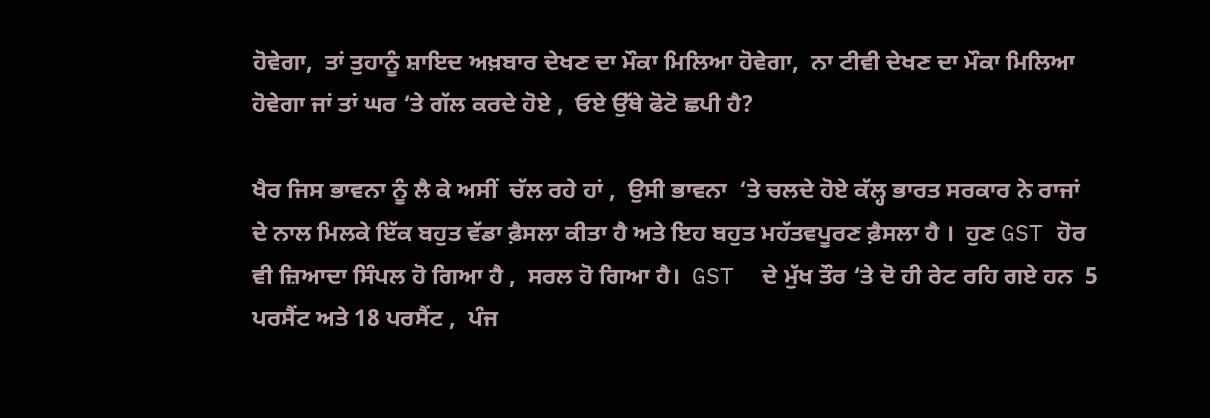ਹੋਵੇਗਾ,  ਤਾਂ ਤੁਹਾਨੂੰ ਸ਼ਾਇਦ ਅਖ਼ਬਾਰ ਦੇਖਣ ਦਾ ਮੌਕਾ ਮਿਲਿਆ ਹੋਵੇਗਾ,  ਨਾ ਟੀਵੀ ਦੇਖਣ ਦਾ ਮੌਕਾ ਮਿਲਿਆ ਹੋਵੇਗਾ ਜਾਂ ਤਾਂ ਘਰ ‘ਤੇ ਗੱਲ ਕਰਦੇ ਹੋਏ ,  ਓਏ ਉੱਥੇ ਫੋਟੋ ਛਪੀ ਹੈ?

ਖੈਰ ਜਿਸ ਭਾਵਨਾ ਨੂੰ ਲੈ ਕੇ ਅਸੀਂ  ਚੱਲ ਰਹੇ ਹਾਂ ,  ਉਸੀ ਭਾਵਨਾ  ‘ਤੇ ਚਲਦੇ ਹੋਏ ਕੱਲ੍ਹ ਭਾਰਤ ਸਰਕਾਰ ਨੇ ਰਾਜਾਂ  ਦੇ ਨਾਲ ਮਿਲਕੇ ਇੱਕ ਬਹੁਤ ਵੱਡਾ ਫ਼ੈਸਲਾ ਕੀਤਾ ਹੈ ਅਤੇ ਇਹ ਬਹੁਤ ਮਹੱਤਵਪੂਰਣ ਫ਼ੈਸਲਾ ਹੈ ।  ਹੁਣ GST ਹੋਰ ਵੀ ਜ਼ਿਆਦਾ ਸਿੰਪਲ ਹੋ ਗਿਆ ਹੈ ,  ਸਰਲ ਹੋ ਗਿਆ ਹੈ।  GST  ਦੇ ਮੁੱਖ ਤੌਰ ‘ਤੇ ਦੋ ਹੀ ਰੇਟ ਰਹਿ ਗਏ ਹਨ  5 ਪਰਸੈਂਟ ਅਤੇ 18 ਪਰਸੈਂਟ ,  ਪੰਜ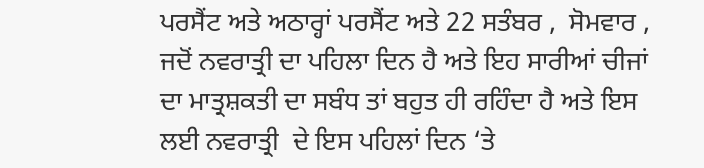ਪਰਸੈਂਟ ਅਤੇ ਅਠਾਰ੍ਹਾਂ ਪਰਸੈਂਟ ਅਤੇ 22 ਸਤੰਬਰ ,  ਸੋਮਵਾਰ ,  ਜਦੋਂ ਨਵਰਾਤ੍ਰੀ ਦਾ ਪਹਿਲਾ ਦਿਨ ਹੈ ਅਤੇ ਇਹ ਸਾਰੀਆਂ ਚੀਜਾਂ ਦਾ ਮਾਤ੍ਰਸ਼ਕਤੀ ਦਾ ਸਬੰਧ ਤਾਂ ਬਹੁਤ ਹੀ ਰਹਿੰਦਾ ਹੈ ਅਤੇ ਇਸ ਲਈ ਨਵਰਾਤ੍ਰੀ  ਦੇ ਇਸ ਪਹਿਲਾਂ ਦਿਨ ‘ਤੇ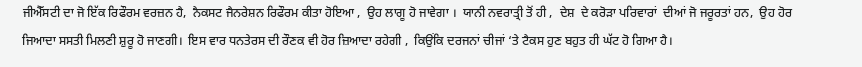ਜੀਐੱਸਟੀ ਦਾ ਜੋ ਇੱਕ ਰਿਫੌਰਮ ਵਰਜ਼ਨ ਹੈ,  ਨੈਕ‍ਸ‍ਟ ਜੈਨਰੇਸ਼ਨ ਰਿਫੌਰਮ ਕੀਤਾ ਹੋਇਆ ,  ਉਹ ਲਾਗੂ ਹੋ ਜਾਵੇਗਾ ।  ਯਾਨੀ ਨਵਰਾਤ੍ਰੀ ਤੋਂ ਹੀ ,  ਦੇਸ਼  ਦੇ ਕਰੋੜਾ ਪਰਿਵਾਰਾਂ  ਦੀਆਂ ਜੋ ਜਰੂਰਤਾਂ ਹਨ,  ਉਹ ਹੋਰ ਜਿਆਦਾ ਸਸਤੀ ਮਿਲਣੀ ਸ਼ੁਰੂ ਹੋ ਜਾਣਗੀ।  ਇਸ ਵਾਰ ਧਨਤੇਰਸ ਦੀ ਰੌਣਕ ਵੀ ਹੋਰ ਜ਼ਿਆਦਾ ਰਹੇਗੀ ,  ਕਿਉਂਕਿ ਦਰਜਨਾਂ ਚੀਜਾਂ ‘ਤੇ ਟੈਕਸ ਹੁਣ ਬਹੁਤ ਹੀ ਘੱਟ ਹੋ ਗਿਆ ਹੈ।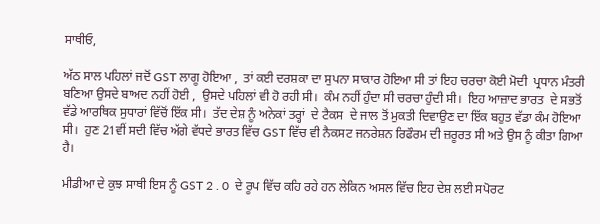ਸਾਥੀਓ,

ਅੱਠ ਸਾਲ ਪਹਿਲਾਂ ਜਦੋਂ GST ਲਾਗੂ ਹੋਇਆ ,  ਤਾਂ ਕਈ ਦਰਸ਼ਕਾ ਦਾ ਸੁਪਨਾ ਸਾਕਾਰ ਹੋਇਆ ਸੀ ਤਾਂ ਇਹ ਚਰਚਾ ਕੋਈ ਮੋਦੀ  ਪ੍ਰਧਾਨ ਮੰਤਰੀ ਬਣਿਆ ਉਸਦੇ ਬਾਅਦ ਨਹੀਂ ਹੋਈ ,  ਉਸਦੇ ਪਹਿਲਾਂ ਵੀ ਹੋ ਰਹੀ ਸੀ।  ਕੰਮ ਨਹੀਂ ਹੁੰਦਾ ਸੀ ਚਰਚਾ ਹੁੰਦੀ ਸੀ।  ਇਹ ਆਜ਼ਾਦ ਭਾਰਤ  ਦੇ ਸਭਤੋਂ ਵੱਡੇ ਆਰਥਿਕ ਸੁਧਾਰਾਂ ਵਿੱਚੋਂ ਇੱਕ ਸੀ।  ਤੱਦ ਦੇਸ਼ ਨੂੰ ਅਨੇਕਾਂ ਤਰ੍ਹਾਂ  ਦੇ ਟੈਕਸ  ਦੇ ਜਾਲ ਤੋਂ ਮੁਕਤੀ ਦਿਵਾਉਣ ਦਾ ਇੱਕ ਬਹੁਤ ਵੱਡਾ ਕੰਮ ਹੋਇਆ ਸੀ।  ਹੁਣ 21ਵੀਂ ਸਦੀ ਵਿੱਚ ਅੱਗੇ ਵੱਧਦੇ ਭਾਰਤ ਵਿੱਚ GST ਵਿੱਚ ਵੀ ਨੈਕਸਟ ਜਨਰੇਸ਼ਨ ਰਿਫੌਰਮ ਦੀ ਜ਼ਰੂਰਤ ਸੀ ਅਤੇ ਉਸ ਨੂੰ ਕੀਤਾ ਗਿਆ ਹੈ।

ਮੀਡੀਆ ਦੇ ਕੁਝ ਸਾਥੀ ਇਸ ਨੂੰ GST 2 . 0  ਦੇ ਰੂਪ ਵਿੱਚ ਕਹਿ ਰਹੇ ਹਨ ਲੇਕਿਨ ਅਸਲ ਵਿੱਚ ਇਹ ਦੇਸ਼ ਲਈ ਸਪੋਰਟ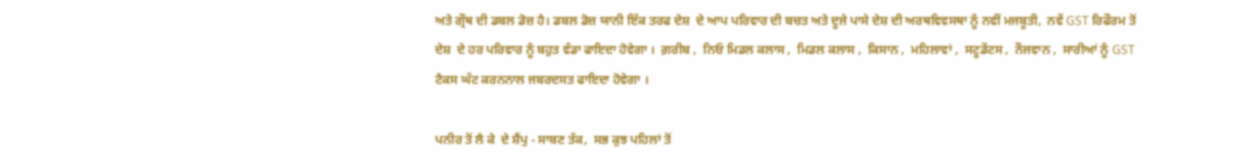ਅਤੇ ਗ੍ਰੌਥ ਦੀ ਡਬਲ ਡੋਜ਼ ਹੈ। ਡਬਲ ਡੋਜ਼ ਯਾਨੀ ਇੱਕ ਤਰਫ ਦੇਸ਼  ਦੇ ਆਪ ਪਰਿਵਾਰ ਦੀ ਬਚਤ ਅਤੇ ਦੂਜੇ ਪਾਸੇ ਦੇਸ਼ ਦੀ ਅਰਥਵਿਵਸਥਾ ਨੂੰ ਨਵੀਂ ਮਜਬੂਤੀ,  ਨਵੇਂ GST ਰਿਫੌਰਮ ਤੋਂ ਦੇਸ਼  ਦੇ ਹਰ ਪਰਿਵਾਰ ਨੂੰ ਬਹੁਤ ਵੱਡਾ ਫਾਇਦਾ ਹੋਵੇਗਾ ।  ਗ਼ਰੀਬ ,  ਨਿਓ ਮਿਡਲ ਕਲਾਸ ,  ਮਿਡਲ ਕਲਾਸ ,  ਕਿਸਾਨ ,  ਮਹਿਲਾਵਾਂ ,  ਸਟੂਡੇਂਟਸ ,  ਨੌਜਵਾਨ ,  ਸਾਰੀਆਂ ਨੂੰ GST ਟੈਕਸ ਘੱਟ ਕਰਨਨਾਲ ਜਬਰਦਸਤ ਫਾਇਦਾ ਹੋਵੇਗਾ ।

ਪਨੀਰ ਤੋਂ ਲੈ ਕੇ  ਦੇ ਸ਼ੈਂਪੁ - ਸਾਬਣ ਤੱਕ,  ਸਭ ਕੁਝ ਪਹਿਲਾਂ ਤੋਂ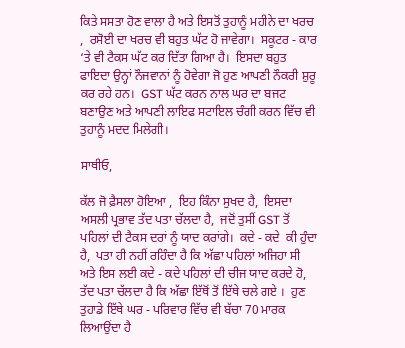ਕਿਤੇ ਸਸਤਾ ਹੋਣ ਵਾਲਾ ਹੈ ਅਤੇ ਇਸਤੋਂ ਤੁਹਾਨੂੰ ਮਹੀਨੇ ਦਾ ਖਰਚ ,  ਰਸੋਈ ਦਾ ਖਰਚ ਵੀ ਬਹੁਤ ਘੱਟ ਹੋ ਜਾਵੇਗਾ।  ਸਕੂਟਰ - ਕਾਰ ‘ਤੇ ਵੀ ਟੈਕਸ ਘੱਟ ਕਰ ਦਿੱਤਾ ਗਿਆ ਹੈ।  ਇਸਦਾ ਬਹੁਤ ਫਾਇਦਾ ਉਨ੍ਹਾਂ ਨੌਜਵਾਨਾਂ ਨੂੰ ਹੋਵੇਗਾ ਜੋ ਹੁਣ ਆਪਣੀ ਨੌਕਰੀ ਸ਼ੁਰੂ ਕਰ ਰਹੇ ਹਨ।  GST ਘੱਟ ਕਰਨ ਨਾਲ ਘਰ ਦਾ ਬਜਟ ਬਣਾਉਣ ਅਤੇ ਆਪਣੀ ਲਾਇਫ ਸਟਾਇਲ ਚੰਗੀ ਕਰਨ ਵਿੱਚ ਵੀ ਤੁਹਾਨੂੰ ਮਦਦ ਮਿਲੇਗੀ।

ਸਾਥੀਓ,

ਕੱਲ ਜੋ ਫ਼ੈਸਲਾ ਹੋਇਆ ,  ਇਹ ਕਿੰਨਾ ਸੁਖਦ ਹੈ,  ਇਸਦਾ ਅਸਲੀ ਪ੍ਰਭਾਵ ਤੱਦ ਪਤਾ ਚੱਲਦਾ ਹੈ,  ਜਦੋਂ ਤੁਸੀਂ GST ਤੋਂ ਪਹਿਲਾਂ ਦੀ ਟੈਕਸ ਦਰਾਂ ਨੂੰ ਯਾਦ ਕਰਾਂਗੇ।  ਕਦੇ - ਕਦੇ  ਕੀ ਹੁੰਦਾ ਹੈ,  ਪਤਾ ਹੀ ਨਹੀਂ ਰਹਿੰਦਾ ਹੈ ਕਿ ਅੱਛਾ ਪਹਿਲਾਂ ਅਜਿਹਾ ਸੀ ਅਤੇ ਇਸ ਲਈ ਕਦੇ - ਕਦੇ ਪਹਿਲਾਂ ਦੀ ਚੀਜ ਯਾਦ ਕਰਦੇ ਹੋ,  ਤੱਦ ਪਤਾ ਚੱਲਦਾ ਹੈ ਕਿ ਅੱਛਾ ਇੱਥੋਂ ਤੋਂ ਇੱਥੇ ਚਲੇ ਗਏ ।  ਹੁਣ ਤੁਹਾਡੇ ਇੱਥੇ ਘਰ - ਪਰਿਵਾਰ ਵਿੱਚ ਵੀ ਬੱਚਾ 70 ਮਾਰਕ ਲਿਆਉਂਦਾ ਹੈ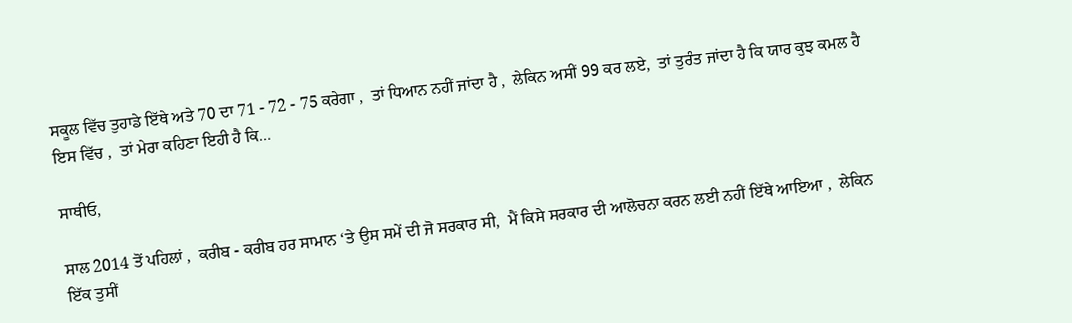ਸਕੂਲ ਵਿੱਚ ਤੁਹਾਡੇ ਇੱਥੇ ਅਤੇ 70 ਦਾ 71 - 72 - 75 ਕਰੇਗਾ ,  ਤਾਂ ਧਿਆਨ ਨਹੀਂ ਜਾਂਦਾ ਹੈ ,  ਲੇਕਿਨ ਅਸੀਂ 99 ਕਰ ਲਏ,  ਤਾਂ ਤੁਰੰਤ ਜਾਂਦਾ ਹੈ ਕਿ ਯਾਰ ਕੁਝ ਕਮਲ ਹੈ ਇਸ ਵਿੱਚ ,  ਤਾਂ ਮੇਰਾ ਕਹਿਣਾ ਇਹੀ ਹੈ ਕਿ…

ਸਾਥੀਓ,

ਸਾਲ 2014 ਤੋਂ ਪਹਿਲਾਂ ,  ਕਰੀਬ - ਕਰੀਬ ਹਰ ਸਾਮਾਨ ‘ਤੇ ਉਸ ਸਮੇਂ ਦੀ ਜੋ ਸਰਕਾਰ ਸੀ,  ਮੈਂ ਕਿਸੇ ਸਰਕਾਰ ਦੀ ਆਲੋਚਨਾ ਕਰਨ ਲਈ ਨਹੀਂ ਇੱਥੇ ਆਇਆ ,  ਲੇਕਿਨ ਇੱਕ ਤੁਸੀਂ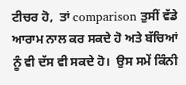ਟੀਚਰ ਹੋ,  ਤਾਂ comparison ਤੁਸੀਂ ਵੱਡੇ ਆਰਾਮ ਨਾਲ ਕਰ ਸਕਦੇ ਹੋ ਅਤੇ ਬੱਚਿਆਂ ਨੂੰ ਵੀ ਦੱਸ ਵੀ ਸਕਦੇ ਹੋ।  ਉਸ ਸਮੇਂ ਕਿੰਨੀ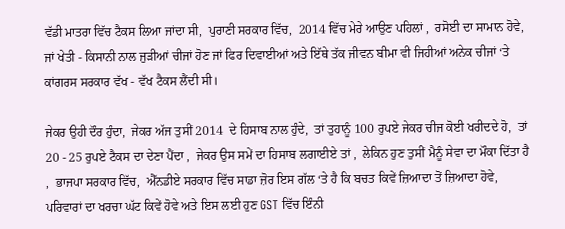ਵੱਡੀ ਮਾਤਰਾ ਵਿੱਚ ਟੈਕਸ ਲਿਆ ਜਾਂਦਾ ਸੀ,  ਪੁਰਾਣੀ ਸਰਕਾਰ ਵਿੱਚ,  2014 ਵਿੱਚ ਮੇਰੇ ਆਉਣ ਪਹਿਲਾਂ ,  ਰਸੋਈ ਦਾ ਸਾਮਾਨ ਹੋਵੇ,  ਜਾਂ ਖੇਤੀ - ਕਿਸਾਨੀ ਨਾਲ ਜੁੜੀਆਂ ਚੀਜਾਂ ਹੋਣ ਜਾਂ ਫਿਰ ਦਿਵਾਈਆਂ ਅਤੇ ਇੱਥੇ ਤੱਕ ਜੀਵਨ ਬੀਮਾ ਵੀ ਜਿਹੀਆਂ ਅਨੇਕ ਚੀਜਾਂ ‘ਤੇ ਕਾਂਗਰਸ ਸਰਕਾਰ ਵੱਖ - ਵੱਖ ਟੈਕਸ ਲੈਂਦੀ ਸੀ।

ਜੇਕਰ ਉਹੀ ਦੌਰ ਹੁੰਦਾ,  ਜੇਕਰ ਅੱਜ ਤੁਸੀਂ 2014  ਦੇ ਹਿਸਾਬ ਨਾਲ ਹੁੰਦੇ,  ਤਾਂ ਤੁਹਾਨੂੰ 100 ਰੁਪਏ ਜੇਕਰ ਚੀਜ ਕੋਈ ਖਰੀਦਦੇ ਹੋ,  ਤਾਂ 20 - 25 ਰੁਪਏ ਟੈਕਸ ਦਾ ਦੇਣਾ ਪੈਂਦਾ ,  ਜੇਕਰ ਉਸ ਸਮੇਂ ਦਾ ਹਿਸਾਬ ਲਗਾਈਏ ਤਾਂ ,  ਲੇਕਿਨ ਹੁਣ ਤੁਸੀਂ ਮੈਨੂੰ ਸੇਵਾ ਦਾ ਮੌਕਾ ਦਿੱਤਾ ਹੈ ,  ਭਾਜਪਾ ਸਰਕਾਰ ਵਿੱਚ,  ਐੱਨਡੀਏ ਸਰਕਾਰ ਵਿੱਚ ਸਾਡਾ ਜ਼ੋਰ ਇਸ ਗੱਲ ‘ਤੇ ਹੈ ਕਿ ਬਚਤ ਕਿਵੇਂ ਜ਼ਿਆਦਾ ਤੋਂ ਜ਼ਿਆਦਾ ਹੋਵੇ,  ਪਰਿਵਾਰਾਂ ਦਾ ਖਰਚਾ ਘੱਟ ਕਿਵੇਂ ਹੋਵੇ ਅਤੇ ਇਸ ਲਈ ਹੁਣ GST ਵਿੱਚ ਇੰਨੀ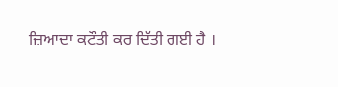ਜ਼ਿਆਦਾ ਕਟੌਤੀ ਕਰ ਦਿੱਤੀ ਗਈ ਹੈ ।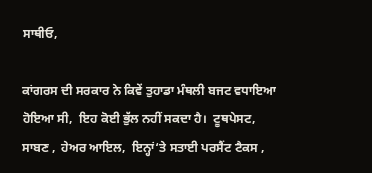ਸਾਥੀਓ,

ਕਾਂਗਰਸ ਦੀ ਸਰਕਾਰ ਨੇ ਕਿਵੇਂ ਤੁਹਾਡਾ ਮੰਥਲੀ ਬਜਟ ਵਧਾਇਆ ਹੋਇਆ ਸੀ,  ਇਹ ਕੋਈ ਭੁੱਲ ਨਹੀਂ ਸਕਦਾ ਹੈ।  ਟੂਥਪੇਸਟ,  ਸਾਬਣ ,  ਹੇਅਰ ਆਇਲ,  ਇਨ੍ਹਾਂ‘ਤੇ ਸਤਾਈ ਪਰਸੈਂਟ ਟੈਕ‍ਸ ,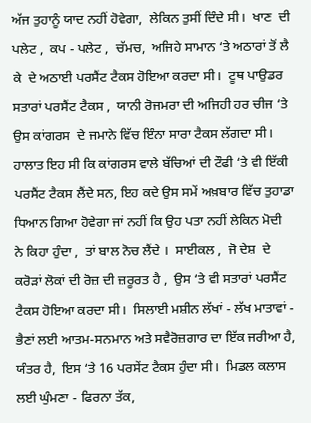ਅੱਜ ਤੁਹਾਨੂੰ ਯਾਦ ਨਹੀਂ ਹੋਵੇਗਾ,  ਲੇਕਿਨ ਤੁਸੀਂ ਦਿੰਦੇ ਸੀ।  ਖਾਣ  ਦੀ ਪਲੇਟ ,  ਕਪ - ਪਲੇਟ ,  ਚੱਮਚ,  ਅਜਿਹੇ ਸਾਮਾਨ ‘ਤੇ ਅਠਾਰਾਂ ਤੋਂ ਲੈ ਕੇ  ਦੇ ਅਠਾਈ ਪਰਸੈਂਟ ਟੈਕ‍ਸ ਹੋਇਆ ਕਰਦਾ ਸੀ।  ਟੂਥ ਪਾਉਡਰ ਸਤਾਰਾਂ ਪਰਸੈਂਟ ਟੈਕ‍ਸ ,  ਯਾਨੀ ਰੋਜਮਰਾ ਦੀ ਅਜਿਹੀ ਹਰ ਚੀਜ ‘ਤੇ ਉਸ ਕਾਂਗਰਸ  ਦੇ ਜਮਾਨੇ ਵਿੱਚ ਇੰਨਾ ਸਾਰਾ ਟੈਕਸ ਲੱਗਦਾ ਸੀ।  ਹਾਲਾਤ ਇਹ ਸੀ ਕਿ ਕਾਂਗਰਸ ਵਾਲੇ ਬੱਚਿਆਂ ਦੀ ਟੌਫੀ ‘ਤੇ ਵੀ ਇੱਕੀ ਪਰਸੈਂਟ ਟੈਕਸ ਲੈਂਦੇ ਸਨ, ਇਹ ਕਦੇ ਉਸ ਸਮੇਂ ਅਖ਼ਬਾਰ ਵਿੱਚ ਤੁਹਾਡਾ ਧਿਆਨ ਗਿਆ ਹੋਵੇਗਾ ਜਾਂ ਨਹੀਂ ਕਿ ਉਹ ਪਤਾ ਨਹੀਂ ਲੇਕਿਨ ਮੋਦੀ  ਨੇ ਕਿਹਾ ਹੁੰਦਾ ,  ਤਾਂ ਬਾਲ ਨੋਚ ਲੈਂਦੇ ।  ਸਾਈਕਲ ,  ਜੋ ਦੇਸ਼  ਦੇ ਕਰੋੜਾਂ ਲੋਕਾਂ ਦੀ ਰੋਜ਼ ਦੀ ਜ਼ਰੂਰਤ ਹੈ ,  ਉਸ ‘ਤੇ ਵੀ ਸਤਾਰਾਂ ਪਰਸੈਂਟ ਟੈਕਸ ਹੋਇਆ ਕਰਦਾ ਸੀ।  ਸਿਲਾਈ ਮਸ਼ੀਨ ਲੱਖਾਂ - ਲੱਖ ਮਾਤਾਵਾਂ - ਭੈਣਾਂ ਲਈ ਆਤਮ-ਸਨਮਾਨ ਅਤੇ ਸਵੈਰੋਜ਼ਗਾਰ ਦਾ ਇੱਕ ਜਰੀਆ ਹੈ,  ਯੰਤਰ ਹੈ,  ਇਸ ‘ਤੇ 16 ਪਰਸੇਂਟ ਟੈਕਸ ਹੁੰਦਾ ਸੀ।  ਮਿਡਲ ਕਲਾਸ ਲਈ ਘੁੰਮਣਾ - ਫਿਰਨਾ ਤੱਕ,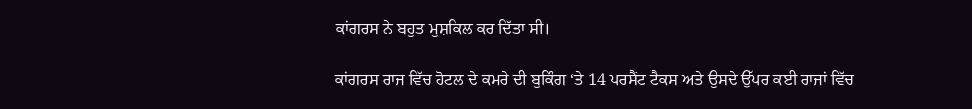ਕਾਂਗਰਸ ਨੇ ਬਹੁਤ ਮੁਸ਼ਕਿਲ ਕਰ ਦਿੱਤਾ ਸੀ।

ਕਾਂਗਰਸ ਰਾਜ ਵਿੱਚ ਹੋਟਲ ਦੇ ਕਮਰੇ ਦੀ ਬੁਕਿੰਗ ‘ਤੇ 14 ਪਰਸੈਂਟ ਟੈਕਸ ਅਤੇ ਉਸਦੇ ਉੱਪਰ ਕਈ ਰਾਜਾਂ ਵਿੱਚ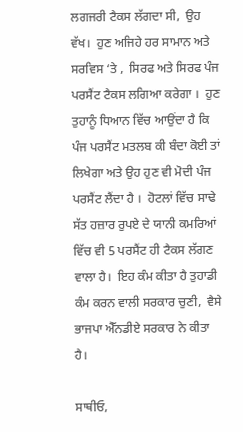ਲਗਜਰੀ ਟੈਕਸ ਲੱਗਦਾ ਸੀ,  ਉਹ ਵੱਖ।  ਹੁਣ ਅਜਿਹੇ ਹਰ ਸਾਮਾਨ ਅਤੇ ਸਰਵਿਸ ‘ਤੇ ,  ਸਿਰਫ ਅਤੇ ਸਿਰਫ ਪੰਜ ਪਰਸੈਂਟ ਟੈਕਸ ਲਗਿਆ ਕਰੇਗਾ ।  ਹੁਣ ਤੁਹਾਨੂੰ ਧਿਆਨ ਵਿੱਚ ਆਉਂਦਾ ਹੈ ਕਿ ਪੰਜ ਪਰਸੈਂਟ ਮਤਲਬ ਕੀ ਬੰਦਾ ਕੋਈ ਤਾਂ ਲਿਖੇਗਾ ਅਤੇ ਉਹ ਹੁਣ ਵੀ ਮੋਦੀ ਪੰਜ ਪਰਸੈਂਟ ਲੈਂਦਾ ਹੈ ।  ਹੋਟਲਾਂ ਵਿੱਚ ਸਾਢੇ ਸੱਤ ਹਜ਼ਾਰ ਰੁਪਏ ਦੇ ਯਾਨੀ ਕਮਰਿਆਂ ਵਿੱਚ ਵੀ 5 ਪਰਸੈਂਟ ਹੀ ਟੈਕਸ ਲੱਗਣ ਵਾਲਾ ਹੈ।  ਇਹ ਕੰਮ ਕੀਤਾ ਹੈ ਤੁਹਾਡੀ ਕੰਮ ਕਰਨ ਵਾਲੀ ਸਰਕਾਰ ਚੁਣੀ,  ਵੈਸੇ ਭਾਜਪਾ ਐੱਨਡੀਏ ਸਰਕਾਰ ਨੇ ਕੀਤਾ ਹੈ।

ਸਾਥੀਓ,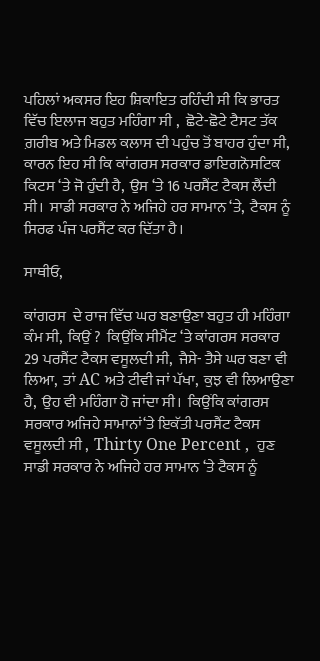ਪਹਿਲਾਂ ਅਕਸਰ ਇਹ ਸ਼ਿਕਾਇਤ ਰਹਿੰਦੀ ਸੀ ਕਿ ਭਾਰਤ ਵਿੱਚ ਇਲਾਜ ਬਹੁਤ ਮਹਿੰਗਾ ਸੀ ,  ਛੋਟੇ-ਛੋਟੇ ਟੈਸਟ ਤੱਕ ਗ਼ਰੀਬ ਅਤੇ ਮਿਡਲ ਕਲਾਸ ਦੀ ਪਹੁੰਚ ਤੋਂ ਬਾਹਰ ਹੁੰਦਾ ਸੀ,  ਕਾਰਨ ਇਹ ਸੀ ਕਿ ਕਾਂਗਰਸ ਸਰਕਾਰ ਡਾਇਗਨੋਸਟਿਕ ਕਿਟਸ ‘ਤੇ ਜੋ ਹੁੰਦੀ ਹੈ,  ਉਸ ‘ਤੇ 16 ਪਰਸੈਂਟ ਟੈਕਸ ਲੈਂਦੀ ਸੀ।  ਸਾਡੀ ਸਰਕਾਰ ਨੇ ਅਜਿਹੇ ਹਰ ਸਾਮਾਨ ‘ਤੇ,  ਟੈਕਸ ਨੂੰ ਸਿਰਫ ਪੰਜ ਪਰਸੈਂਟ ਕਰ ਦਿੱਤਾ ਹੈ।

ਸਾਥੀਓ,

ਕਾਂਗਰਸ  ਦੇ ਰਾਜ ਵਿੱਚ ਘਰ ਬਣਾਉਣਾ ਬਹੁਤ ਹੀ ਮਹਿੰਗਾ ਕੰਮ ਸੀ,  ਕਿਉਂ ?  ਕਿਉਂਕਿ ਸੀਮੈਂਟ ‘ਤੇ ਕਾਂਗਰਸ ਸਰਕਾਰ 29 ਪਰਸੈਂਟ ਟੈਕਸ ਵਸੂਲਦੀ ਸੀ,  ਜੈਸੇ- ਤੈਸੇ ਘਰ ਬਣਾ ਵੀ ਲਿਆ,  ਤਾਂ AC ਅਤੇ ਟੀਵੀ ਜਾਂ ਪੱਖਾ,  ਕੁਝ ਵੀ ਲਿਆਉਣਾ ਹੈ,  ਉਹ ਵੀ ਮਹਿੰਗਾ ਹੋ ਜਾਂਦਾ ਸੀ।  ਕਿਉਂਕਿ ਕਾਂਗਰਸ ਸਰਕਾਰ ਅਜਿਹੇ ਸਾਮਾਨਾਂ‘ਤੇ ਇਕੱਤੀ ਪਰਸੈਂਟ ਟੈਕਸ ਵਸੂਲਦੀ ਸੀ ,  Thirty One Percent ,  ਹੁਣ ਸਾਡੀ ਸਰਕਾਰ ਨੇ ਅਜਿਹੇ ਹਰ ਸਾਮਾਨ ‘ਤੇ ਟੈਕਸ ਨੂੰ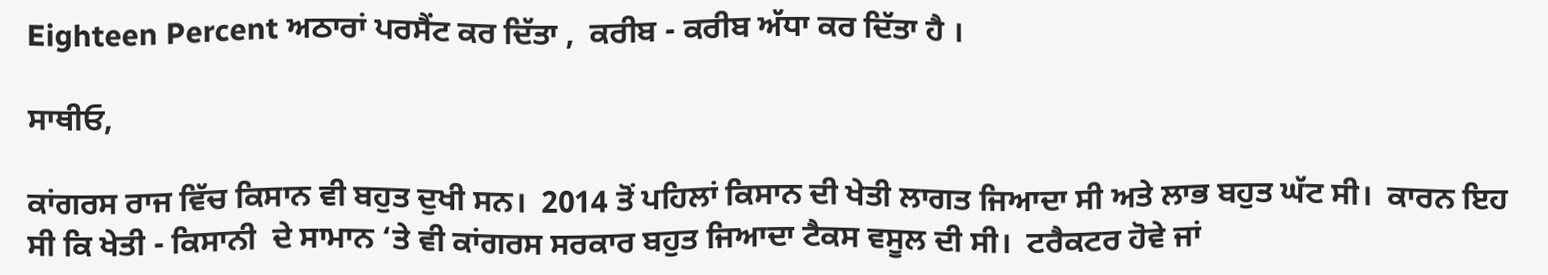Eighteen Percent ਅਠਾਰਾਂ ਪਰਸੈਂਟ ਕਰ ਦਿੱਤਾ ,  ਕਰੀਬ - ਕਰੀਬ ਅੱਧਾ ਕਰ ਦਿੱਤਾ ਹੈ ।

ਸਾਥੀਓ,

ਕਾਂਗਰਸ ਰਾਜ ਵਿੱਚ ਕਿਸਾਨ ਵੀ ਬਹੁਤ ਦੁਖੀ ਸਨ।  2014 ਤੋਂ ਪਹਿਲਾਂ ਕਿਸਾਨ ਦੀ ਖੇਤੀ ਲਾਗਤ ਜਿਆਦਾ ਸੀ ਅਤੇ ਲਾਭ ਬਹੁਤ ਘੱਟ ਸੀ।  ਕਾਰਨ ਇਹ ਸੀ ਕਿ ਖੇਤੀ - ਕਿਸਾਨੀ  ਦੇ ਸਾਮਾਨ ‘ਤੇ ਵੀ ਕਾਂਗਰਸ ਸਰਕਾਰ ਬਹੁਤ ਜਿਆਦਾ ਟੈਕਸ ਵਸੂਲ ਦੀ ਸੀ।  ਟਰੈਕਟਰ ਹੋਵੇ ਜਾਂ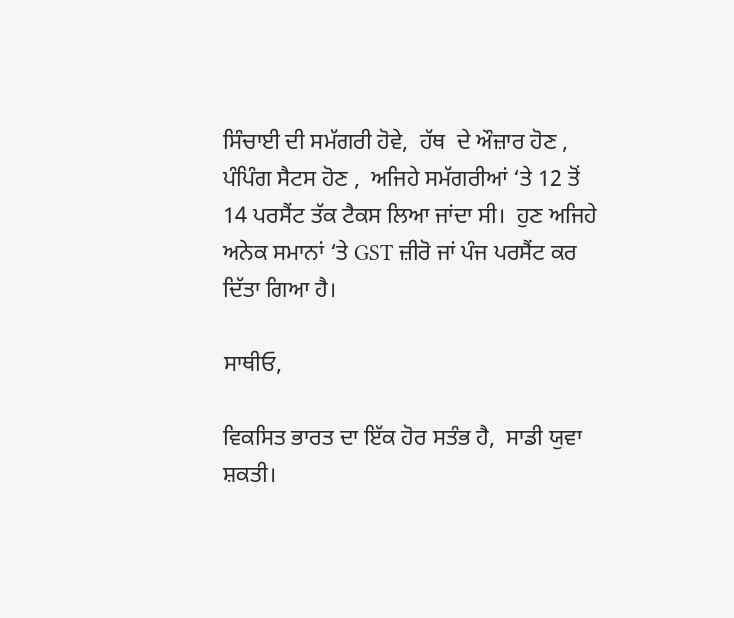ਸਿੰਚਾਈ ਦੀ ਸਮੱਗਰੀ ਹੋਵੇ,  ਹੱਥ  ਦੇ ਔਜ਼ਾਰ ਹੋਣ ,  ਪੰਪਿੰਗ ਸੈਟਸ ਹੋਣ ,  ਅਜਿਹੇ ਸਮੱਗਰੀਆਂ ‘ਤੇ 12 ਤੋਂ 14 ਪਰਸੈਂਟ ਤੱਕ ਟੈਕਸ ਲਿਆ ਜਾਂਦਾ ਸੀ।  ਹੁਣ ਅਜਿਹੇ ਅਨੇਕ ਸਮਾਨਾਂ ‘ਤੇ GST ਜ਼ੀਰੋ ਜਾਂ ਪੰਜ ਪਰਸੈਂਟ ਕਰ ਦਿੱਤਾ ਗਿਆ ਹੈ।

ਸਾਥੀਓ,

ਵਿਕਸਿਤ ਭਾਰਤ ਦਾ ਇੱਕ ਹੋਰ ਸਤੰਭ ਹੈ,  ਸਾਡੀ ਯੁਵਾ ਸ਼ਕਤੀ।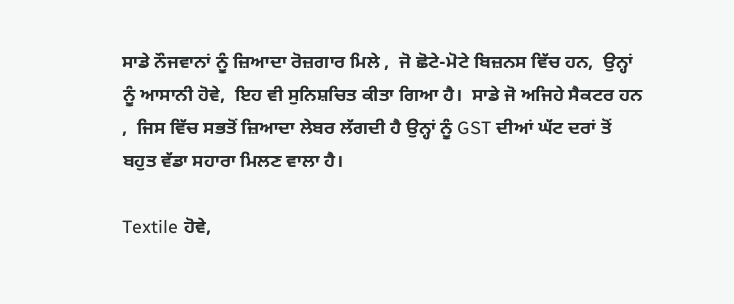ਸਾਡੇ ਨੌਜਵਾਨਾਂ ਨੂੰ ਜ਼ਿਆਦਾ ਰੋਜ਼ਗਾਰ ਮਿਲੇ ,  ਜੋ ਛੋਟੇ-ਮੋਟੇ ਬਿਜ਼ਨਸ ਵਿੱਚ ਹਨ,  ਉਨ੍ਹਾਂ ਨੂੰ ਆਸਾਨੀ ਹੋਵੇ,  ਇਹ ਵੀ ਸੁਨਿਸ਼ਚਿਤ ਕੀਤਾ ਗਿਆ ਹੈ।  ਸਾਡੇ ਜੋ ਅਜਿਹੇ ਸੈਕਟਰ ਹਨ ,  ਜਿਸ ਵਿੱਚ ਸਭਤੋਂ ਜ਼ਿਆਦਾ ਲੇਬਰ ਲੱਗਦੀ ਹੈ ਉਨ੍ਹਾਂ ਨੂੰ GST ਦੀਆਂ ਘੱਟ ਦਰਾਂ ਤੋਂ ਬਹੁਤ ਵੱਡਾ ਸਹਾਰਾ ਮਿਲਣ ਵਾਲਾ ਹੈ।

Textile ਹੋਵੇ,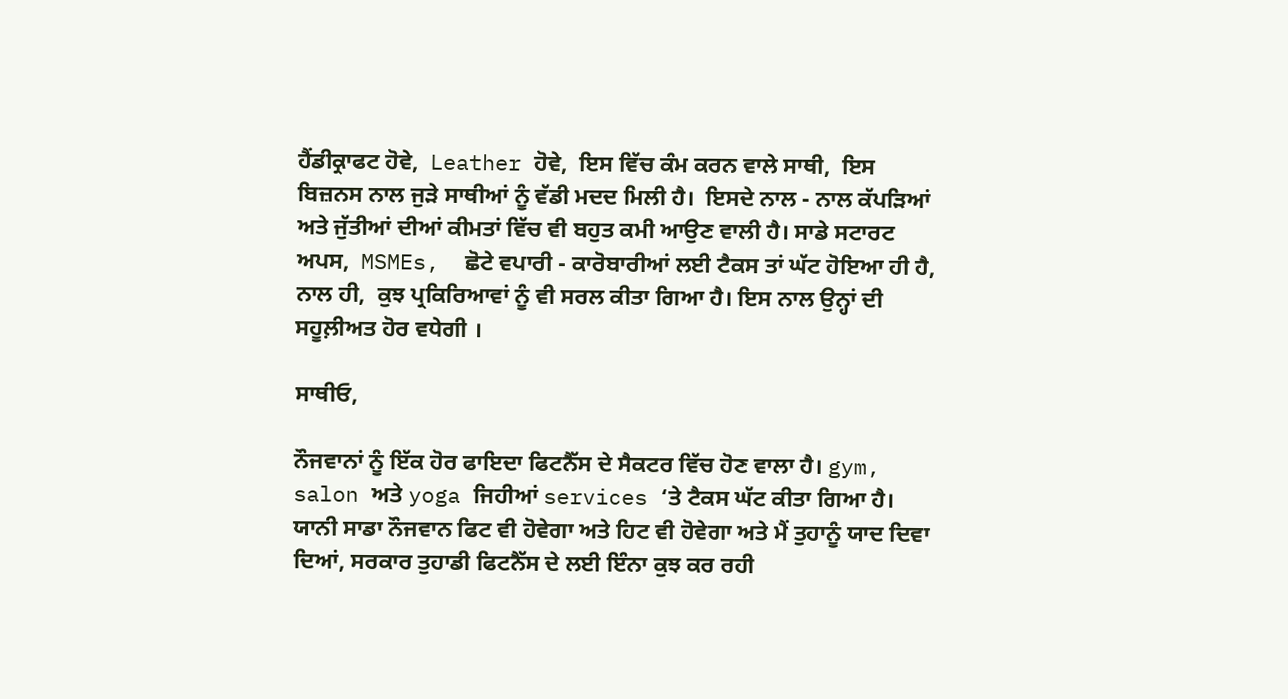ਹੈਂਡੀਕ੍ਰਾਫਟ ਹੋਵੇ,  Leather ਹੋਵੇ,  ਇਸ ਵਿੱਚ ਕੰਮ ਕਰਨ ਵਾਲੇ ਸਾਥੀ,  ਇਸ ਬਿਜ਼ਨਸ ਨਾਲ ਜੁੜੇ ਸਾਥੀਆਂ ਨੂੰ ਵੱਡੀ ਮਦਦ ਮਿਲੀ ਹੈ।  ਇਸਦੇ ਨਾਲ - ਨਾਲ ਕੱਪੜਿਆਂ ਅਤੇ ਜੁੱਤੀਆਂ ਦੀਆਂ ਕੀਮਤਾਂ ਵਿੱਚ ਵੀ ਬਹੁਤ ਕਮੀ ਆਉਣ ਵਾਲੀ ਹੈ। ਸਾਡੇ ਸਟਾਰਟ ਅਪਸ,  MSMEs,  ਛੋਟੇ ਵਪਾਰੀ - ਕਾਰੋਬਾਰੀਆਂ ਲਈ ਟੈਕਸ ਤਾਂ ਘੱਟ ਹੋਇਆ ਹੀ ਹੈ,  ਨਾਲ ਹੀ,  ਕੁਝ ਪ੍ਰਕਿਰਿਆਵਾਂ ਨੂੰ ਵੀ ਸਰਲ ਕੀਤਾ ਗਿਆ ਹੈ। ਇਸ ਨਾਲ ਉਨ੍ਹਾਂ ਦੀ ਸਹੂਲ਼ੀਅਤ ਹੋਰ ਵਧੇਗੀ ।

ਸਾਥੀਓ,

ਨੌਜਵਾਨਾਂ ਨੂੰ ਇੱਕ ਹੋਰ ਫਾਇਦਾ ਫਿਟਨੈੱਸ ਦੇ ਸੈਕਟਰ ਵਿੱਚ ਹੋਣ ਵਾਲਾ ਹੈ। gym, salon ਅਤੇ yoga ਜਿਹੀਆਂ services ‘ਤੇ ਟੈਕਸ ਘੱਟ ਕੀਤਾ ਗਿਆ ਹੈ। ਯਾਨੀ ਸਾਡਾ ਨੌਜਵਾਨ ਫਿਟ ਵੀ ਹੋਵੇਗਾ ਅਤੇ ਹਿਟ ਵੀ ਹੋਵੇਗਾ ਅਤੇ ਮੈਂ ਤੁਹਾਨੂੰ ਯਾਦ ਦਿਵਾ ਦਿਆਂ, ਸਰਕਾਰ ਤੁਹਾਡੀ ਫਿਟਨੈੱਸ ਦੇ ਲਈ ਇੰਨਾ ਕੁਝ ਕਰ ਰਹੀ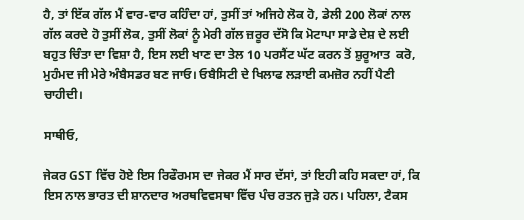ਹੈ, ਤਾਂ ਇੱਕ ਗੱਲ ਮੈਂ ਵਾਰ-ਵਾਰ ਕਹਿੰਦਾ ਹਾਂ, ਤੁਸੀਂ ਤਾਂ ਅਜਿਹੇ ਲੋਕ ਹੋ, ਡੇਲੀ 200 ਲੋਕਾਂ ਨਾਲ ਗੱਲ ਕਰਦੇ ਹੋ ਤੁਸੀਂ ਲੋਕ, ਤੁਸੀਂ ਲੋਕਾਂ ਨੂੰ ਮੇਰੀ ਗੱਲ ਜ਼ਰੂਰ ਦੱਸੋ ਕਿ ਮੋਟਾਪਾ ਸਾਡੇ ਦੇਸ਼ ਦੇ ਲਈ ਬਹੁਤ ਚਿੰਤਾ ਦਾ ਵਿਸ਼ਾ ਹੈ, ਇਸ ਲਈ ਖਾਣ ਦਾ ਤੇਲ 10 ਪਰਸੈਂਟ ਘੱਟ ਕਰਨ ਤੋਂ ਸ਼ੁਰੂਆਤ  ਕਰੋ, ਮੁਹੰਮਦ ਜੀ ਮੇਰੇ ਅੰਬੈਸਡਰ ਬਣ ਜਾਓ। ਓਬੈਸਿਟੀ ਦੇ ਖਿਲਾਫ ਲੜਾਈ ਕਮਜ਼ੋਰ ਨਹੀਂ ਪੈਣੀ ਚਾਹੀਦੀ।

ਸਾਥੀਓ,

ਜੇਕਰ GST ਵਿੱਚ ਹੋਏ ਇਸ ਰਿਫੌਰਮਸ ਦਾ ਜੇਕਰ ਮੈਂ ਸਾਰ ਦੱਸਾਂ, ਤਾਂ ਇਹੀ ਕਹਿ ਸਕਦਾ ਹਾਂ, ਕਿ ਇਸ ਨਾਲ ਭਾਰਤ ਦੀ ਸ਼ਾਨਦਾਰ ਅਰਥਵਿਵਸਥਾ ਵਿੱਚ ਪੰਚ ਰਤਨ ਜੁੜੇ ਹਨ। ਪਹਿਲਾ, ਟੈਕਸ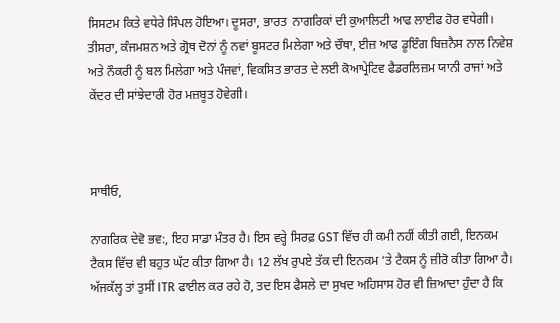ਸਿਸਟਮ ਕਿਤੇ ਵਧੇਰੇ ਸਿੰਪਲ ਹੋਇਆ। ਦੂਸਰਾ, ਭਾਰਤ  ਨਾਗਰਿਕਾਂ ਦੀ ਕੁਆਲਿਟੀ ਆਫ ਲਾਈਫ ਹੋਰ ਵਧੇਗੀ। ਤੀਸਰਾ, ਕੰਜਮਸ਼ਨ ਅਤੇ ਗ੍ਰੋਥ ਦੋਨਾਂ ਨੂੰ ਨਵਾਂ ਬੂਸਟਰ ਮਿਲੇਗਾ ਅਤੇ ਚੌਥਾ, ਈਜ਼ ਆਫ ਡੂਇੰਗ ਬਿਜ਼ਨੈਸ ਨਾਲ ਨਿਵੇਸ਼ ਅਤੇ ਨੌਕਰੀ ਨੂੰ ਬਲ ਮਿਲੇਗਾ ਅਤੇ ਪੰਜਵਾਂ, ਵਿਕਸਿਤ ਭਾਰਤ ਦੇ ਲਈ ਕੋਆਪ੍ਰੇਟਿਵ ਫੈਡਰਲਿਜ਼ਮ ਯਾਨੀ ਰਾਜਾਂ ਅਤੇ ਕੇਂਦਰ ਦੀ ਸਾਂਝੇਦਾਰੀ ਹੋਰ ਮਜ਼ਬੂਤ ਹੋਵੇਗੀ।



ਸਾਥੀਓ,

ਨਾਗਰਿਕ ਦੇਵੋ ਭਵ:, ਇਹ ਸਾਡਾ ਮੰਤਰ ਹੈ। ਇਸ ਵਰ੍ਹੇ ਸਿਰਫ਼ GST ਵਿੱਚ ਹੀ ਕਮੀ ਨਹੀਂ ਕੀਤੀ ਗਈ, ਇਨਕਮ ਟੈਕਸ ਵਿੱਚ ਵੀ ਬਹੁਤ ਘੱਟ ਕੀਤਾ ਗਿਆ ਹੈ। 12 ਲੱਖ ਰੁਪਏ ਤੱਕ ਦੀ ਇਨਕਮ ‘ਤੇ ਟੈਕਸ ਨੂੰ ਜ਼ੀਰੋ ਕੀਤਾ ਗਿਆ ਹੈ। ਅੱਜਕੱਲ੍ਹ ਤਾਂ ਤੁਸੀਂ ITR ਫਾਈਲ ਕਰ ਰਹੇ ਹੋ, ਤਦ ਇਸ ਫੈਸਲੇ ਦਾ ਸੁਖਦ ਅਹਿਸਾਸ ਹੋਰ ਵੀ ਜ਼ਿਆਦਾ ਹੁੰਦਾ ਹੈ ਕਿ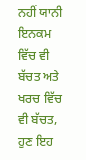ਨਹੀਂ ਯਾਨੀ ਇਨਕਮ ਵਿੱਚ ਵੀ ਬੱਚਤ ਅਤੇ ਖਰਚ ਵਿੱਚ ਵੀ ਬੱਚਤ, ਹੁਣ ਇਹ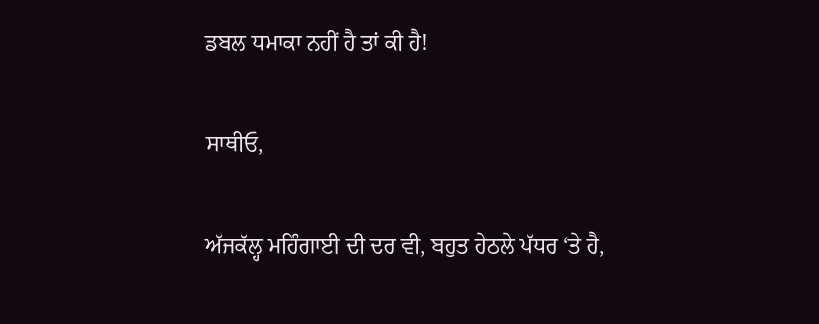ਡਬਲ ਧਮਾਕਾ ਨਹੀਂ ਹੈ ਤਾਂ ਕੀ ਹੈ!

ਸਾਥੀਓ,

ਅੱਜਕੱਲ੍ਹ ਮਹਿੰਗਾਈ ਦੀ ਦਰ ਵੀ, ਬਹੁਤ ਹੇਠਲੇ ਪੱਧਰ ‘ਤੇ ਹੈ,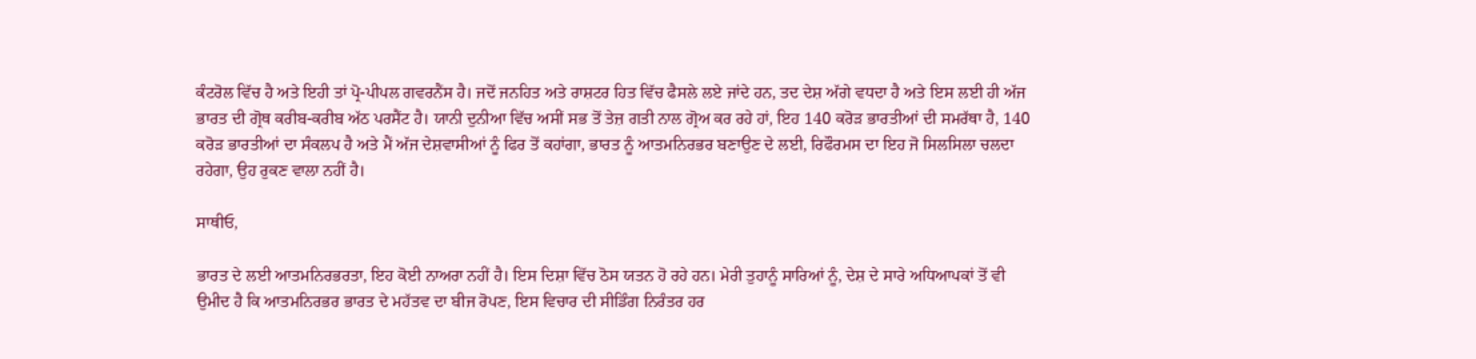ਕੰਟਰੋਲ ਵਿੱਚ ਹੈ ਅਤੇ ਇਹੀ ਤਾਂ ਪ੍ਰੋ-ਪੀਪਲ ਗਵਰਨੈਂਸ ਹੈ। ਜਦੋਂ ਜਨਹਿਤ ਅਤੇ ਰਾਸ਼ਟਰ ਹਿਤ ਵਿੱਚ ਫੈਸਲੇ ਲਏ ਜਾਂਦੇ ਹਨ, ਤਦ ਦੇਸ਼ ਅੱਗੇ ਵਧਦਾ ਹੈ ਅਤੇ ਇਸ ਲਈ ਹੀ ਅੱਜ ਭਾਰਤ ਦੀ ਗ੍ਰੋਥ ਕਰੀਬ-ਕਰੀਬ ਅੱਠ ਪਰਸੈਂਟ ਹੈ। ਯਾਨੀ ਦੁਨੀਆ ਵਿੱਚ ਅਸੀਂ ਸਭ ਤੋਂ ਤੇਜ਼ ਗਤੀ ਨਾਲ ਗ੍ਰੋਅ ਕਰ ਰਹੇ ਹਾਂ, ਇਹ 140 ਕਰੋੜ ਭਾਰਤੀਆਂ ਦੀ ਸਮਰੱਥਾ ਹੈ, 140 ਕਰੋੜ ਭਾਰਤੀਆਂ ਦਾ ਸੰਕਲਪ ਹੈ ਅਤੇ ਮੈਂ ਅੱਜ ਦੇਸ਼ਵਾਸੀਆਂ ਨੂੰ ਫਿਰ ਤੋਂ ਕਹਾਂਗਾ, ਭਾਰਤ ਨੂੰ ਆਤਮਨਿਰਭਰ ਬਣਾਉਣ ਦੇ ਲਈ, ਰਿਫੌਰਮਸ ਦਾ ਇਹ ਜੋ ਸਿਲਸਿਲਾ ਚਲਦਾ ਰਹੇਗਾ, ਉਹ ਰੁਕਣ ਵਾਲਾ ਨਹੀਂ ਹੈ।

ਸਾਥੀਓ,

ਭਾਰਤ ਦੇ ਲਈ ਆਤਮਨਿਰਭਰਤਾ, ਇਹ ਕੋਈ ਨਾਅਰਾ ਨਹੀਂ ਹੈ। ਇਸ ਦਿਸ਼ਾ ਵਿੱਚ ਠੋਸ ਯਤਨ ਹੋ ਰਹੇ ਹਨ। ਮੇਰੀ ਤੁਹਾਨੂੰ ਸਾਰਿਆਂ ਨੂੰ, ਦੇਸ਼ ਦੇ ਸਾਰੇ ਅਧਿਆਪਕਾਂ ਤੋਂ ਵੀ ਉਮੀਦ ਹੈ ਕਿ ਆਤਮਨਿਰਭਰ ਭਾਰਤ ਦੇ ਮਹੱਤਵ ਦਾ ਬੀਜ ਰੋਪਣ, ਇਸ ਵਿਚਾਰ ਦੀ ਸੀਡਿੰਗ ਨਿਰੰਤਰ ਹਰ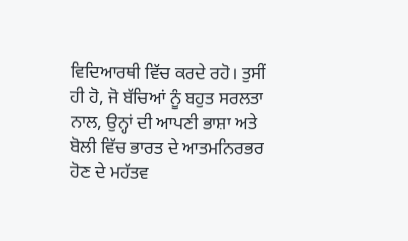ਵਿਦਿਆਰਥੀ ਵਿੱਚ ਕਰਦੇ ਰਹੋ। ਤੁਸੀਂ ਹੀ ਹੋ, ਜੋ ਬੱਚਿਆਂ ਨੂੰ ਬਹੁਤ ਸਰਲਤਾ ਨਾਲ, ਉਨ੍ਹਾਂ ਦੀ ਆਪਣੀ ਭਾਸ਼ਾ ਅਤੇ ਬੋਲੀ ਵਿੱਚ ਭਾਰਤ ਦੇ ਆਤਮਨਿਰਭਰ ਹੋਣ ਦੇ ਮਹੱਤਵ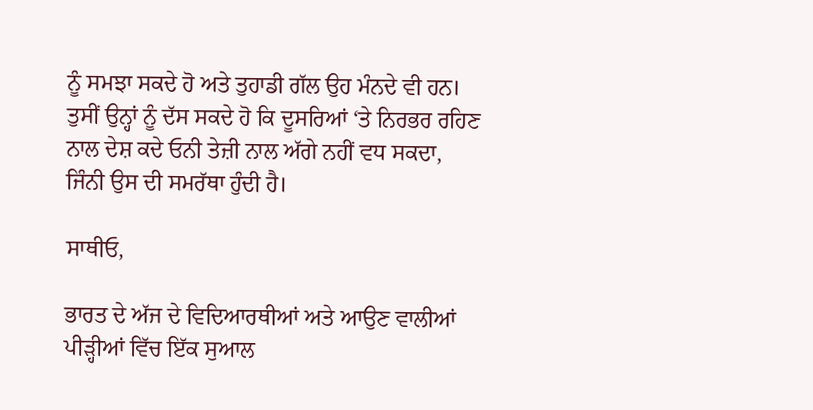ਨੂੰ ਸਮਝਾ ਸਕਦੇ ਹੋ ਅਤੇ ਤੁਹਾਡੀ ਗੱਲ ਉਹ ਮੰਨਦੇ ਵੀ ਹਨ। ਤੁਸੀਂ ਉਨ੍ਹਾਂ ਨੂੰ ਦੱਸ ਸਕਦੇ ਹੋ ਕਿ ਦੂਸਰਿਆਂ ‘ਤੇ ਨਿਰਭਰ ਰਹਿਣ ਨਾਲ ਦੇਸ਼ ਕਦੇ ਓਨੀ ਤੇਜ਼ੀ ਨਾਲ ਅੱਗੇ ਨਹੀਂ ਵਧ ਸਕਦਾ, ਜਿੰਨੀ ਉਸ ਦੀ ਸਮਰੱਥਾ ਹੁੰਦੀ ਹੈ।

ਸਾਥੀਓ,

ਭਾਰਤ ਦੇ ਅੱਜ ਦੇ ਵਿਦਿਆਰਥੀਆਂ ਅਤੇ ਆਉਣ ਵਾਲੀਆਂ ਪੀੜ੍ਹੀਆਂ ਵਿੱਚ ਇੱਕ ਸੁਆਲ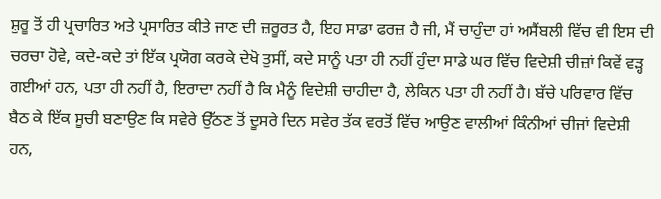ਸ਼ੁਰੂ ਤੋਂ ਹੀ ਪ੍ਰਚਾਰਿਤ ਅਤੇ ਪ੍ਰਸਾਰਿਤ ਕੀਤੇ ਜਾਣ ਦੀ ਜ਼ਰੂਰਤ ਹੈ, ਇਹ ਸਾਡਾ ਫਰਜ਼ ਹੈ ਜੀ, ਮੈਂ ਚਾਹੁੰਦਾ ਹਾਂ ਅਸੈਂਬਲੀ ਵਿੱਚ ਵੀ ਇਸ ਦੀ ਚਰਚਾ ਹੋਵੇ, ਕਦੇ-ਕਦੇ ਤਾਂ ਇੱਕ ਪ੍ਰਯੋਗ ਕਰਕੇ ਦੇਖੋ ਤੁਸੀਂ, ਕਦੇ ਸਾਨੂੰ ਪਤਾ ਹੀ ਨਹੀਂ ਹੁੰਦਾ ਸਾਡੇ ਘਰ ਵਿੱਚ ਵਿਦੇਸ਼ੀ ਚੀਜ਼ਾਂ ਕਿਵੇਂ ਵੜ੍ਹ ਗਈਆਂ ਹਨ, ਪਤਾ ਹੀ ਨਹੀਂ ਹੈ, ਇਰਾਦਾ ਨਹੀਂ ਹੈ ਕਿ ਮੈਨੂੰ ਵਿਦੇਸ਼ੀ ਚਾਹੀਦਾ ਹੈ, ਲੇਕਿਨ ਪਤਾ ਹੀ ਨਹੀਂ ਹੈ। ਬੱਚੇ ਪਰਿਵਾਰ ਵਿੱਚ ਬੈਠ ਕੇ ਇੱਕ ਸੂਚੀ ਬਣਾਉਣ ਕਿ ਸਵੇਰੇ ਉੱਠਣ ਤੋਂ ਦੂਸਰੇ ਦਿਨ ਸਵੇਰ ਤੱਕ ਵਰਤੋਂ ਵਿੱਚ ਆਉਣ ਵਾਲੀਆਂ ਕਿੰਨੀਆਂ ਚੀਜਾਂ ਵਿਦੇਸ਼ੀ ਹਨ,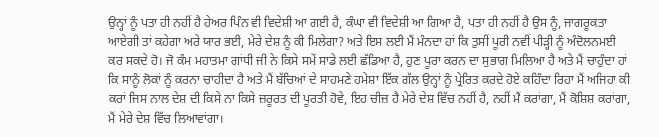ਉਨ੍ਹਾਂ ਨੂੰ ਪਤਾ ਹੀ ਨਹੀਂ ਹੈ ਹੇਅਰ ਪਿੰਨ ਵੀ ਵਿਦੇਸ਼ੀ ਆ ਗਈ ਹੈ, ਕੰਘਾ ਵੀ ਵਿਦੇਸ਼ੀ ਆ ਗਿਆ ਹੈ, ਪਤਾ ਹੀ ਨਹੀਂ ਹੈ ਉਸ ਨੂੰ, ਜਾਗਰੂਕਤਾ ਆਏਗੀ ਤਾਂ ਕਹੇਗਾ ਅਰੇ ਯਾਰ ਭਈ, ਮੇਰੇ ਦੇਸ਼ ਨੂੰ ਕੀ ਮਿਲੇਗਾ? ਅਤੇ ਇਸ ਲਈ ਮੈਂ ਮੰਨਦਾ ਹਾਂ ਕਿ ਤੁਸੀਂ ਪੂਰੀ ਨਵੀਂ ਪੀੜ੍ਹੀ ਨੂੰ ਅੰਦੋਲਨਮਈ ਕਰ ਸਕਦੇ ਹੋ। ਜੋ ਕੰਮ ਮਹਾਤਮਾ ਗਾਂਧੀ ਜੀ ਨੇ ਕਿਸੇ ਸਮੇਂ ਸਾਡੇ ਲਈ ਛੱਡਿਆ ਹੈ, ਹੁਣ ਪੂਰਾ ਕਰਨ ਦਾ ਸੁਭਾਗ ਮਿਲਿਆ ਹੈ ਅਤੇ ਮੈਂ ਚਾਹੁੰਦਾ ਹਾਂ ਕਿ ਸਾਨੂੰ ਲੋਕਾਂ ਨੂੰ ਕਰਨਾ ਚਾਹੀਦਾ ਹੈ ਅਤੇ ਮੈਂ ਬੱਚਿਆਂ ਦੇ ਸਾਹਮਣੇ ਹਮੇਸ਼ਾ ਇੱਕ ਗੱਲ ਉਨ੍ਹਾਂ ਨੂੰ ਪ੍ਰੇਰਿਤ ਕਰਦੇ ਹੋਏ ਕਹਿੰਦਾ ਰਿਹਾ ਮੈਂ ਅਜਿਹਾ ਕੀ ਕਰਾਂ ਜਿਸ ਨਾਲ ਦੇਸ਼ ਦੀ ਕਿਸੇ ਨਾ ਕਿਸੇ ਜ਼ਰੂਰਤ ਦੀ ਪੂਰਤੀ ਹੋਵੇ, ਇਹ ਚੀਜ਼ ਹੈ ਮੇਰੇ ਦੇਸ਼ ਵਿੱਚ ਨਹੀਂ ਹੈ, ਨਹੀਂ ਮੈਂ ਕਰਾਂਗਾ, ਮੈਂ ਕੋਸ਼ਿਸ਼ ਕਰਾਂਗਾ, ਮੈਂ ਮੇਰੇ ਦੇਸ਼ ਵਿੱਚ ਲਿਆਵਾਂਗਾ।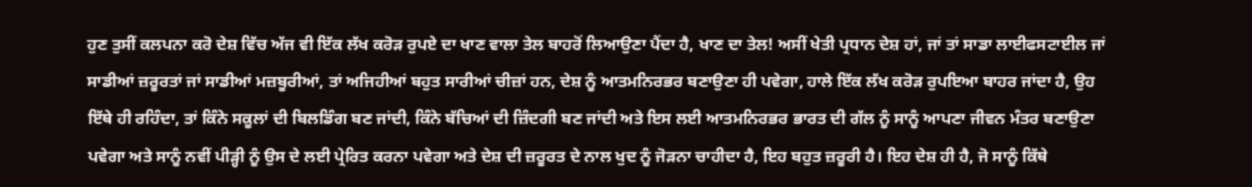ਹੁਣ ਤੁਸੀਂ ਕਲਪਨਾ ਕਰੋ ਦੇਸ਼ ਵਿੱਚ ਅੱਜ ਵੀ ਇੱਕ ਲੱਖ ਕਰੋੜ ਰੁਪਏ ਦਾ ਖਾਣ ਵਾਲਾ ਤੇਲ ਬਾਹਰੋਂ ਲਿਆਉਣਾ ਪੈਂਦਾ ਹੈ, ਖਾਣ ਦਾ ਤੇਲ! ਅਸੀਂ ਖੇਤੀ ਪ੍ਰਧਾਨ ਦੇਸ਼ ਹਾਂ, ਜਾਂ ਤਾਂ ਸਾਡਾ ਲਾਈਫਸਟਾਈਲ ਜਾਂ ਸਾਡੀਆਂ ਜ਼ਰੂਰਤਾਂ ਜਾਂ ਸਾਡੀਆਂ ਮਜ਼ਬੂਰੀਆਂ, ਤਾਂ ਅਜਿਹੀਆਂ ਬਹੁਤ ਸਾਰੀਆਂ ਚੀਜ਼ਾਂ ਹਨ, ਦੇਸ਼ ਨੂੰ ਆਤਮਨਿਰਭਰ ਬਣਾਉਣਾ ਹੀ ਪਵੇਗਾ, ਹਾਲੇ ਇੱਕ ਲੱਖ ਕਰੋੜ ਰੁਪਇਆ ਬਾਹਰ ਜਾਂਦਾ ਹੈ, ਉਹ ਇੱਥੇ ਹੀ ਰਹਿੰਦਾ, ਤਾਂ ਕਿੰਨੇ ਸਕੂਲਾਂ ਦੀ ਬਿਲਡਿੰਗ ਬਣ ਜਾਂਦੀ, ਕਿੰਨੇ ਬੱਚਿਆਂ ਦੀ ਜ਼ਿੰਦਗੀ ਬਣ ਜਾਂਦੀ ਅਤੇ ਇਸ ਲਈ ਆਤਮਨਿਰਭਰ ਭਾਰਤ ਦੀ ਗੱਲ ਨੂੰ ਸਾਨੂੰ ਆਪਣਾ ਜੀਵਨ ਮੰਤਰ ਬਣਾਉਣਾ ਪਵੇਗਾ ਅਤੇ ਸਾਨੂੰ ਨਵੀਂ ਪੀੜ੍ਹੀ ਨੂੰ ਉਸ ਦੇ ਲਈ ਪ੍ਰੇਰਿਤ ਕਰਨਾ ਪਵੇਗਾ ਅਤੇ ਦੇਸ਼ ਦੀ ਜ਼ਰੂਰਤ ਦੇ ਨਾਲ ਖੁਦ ਨੂੰ ਜੋੜਨਾ ਚਾਹੀਦਾ ਹੈ, ਇਹ ਬਹੁਤ ਜ਼ਰੂਰੀ ਹੈ। ਇਹ ਦੇਸ਼ ਹੀ ਹੈ, ਜੋ ਸਾਨੂੰ ਕਿੱਥੇ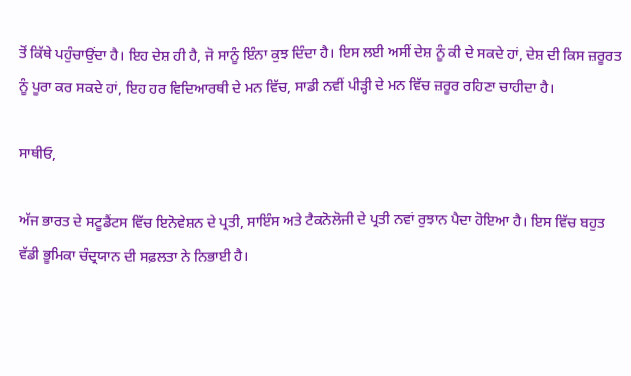ਤੋਂ ਕਿੱਥੇ ਪਹੁੰਚਾਉਂਦਾ ਹੈ। ਇਹ ਦੇਸ਼ ਹੀ ਹੈ, ਜੋ ਸਾਨੂੰ ਇੰਨਾ ਕੁਝ ਦਿੰਦਾ ਹੈ। ਇਸ ਲਈ ਅਸੀਂ ਦੇਸ਼ ਨੂੰ ਕੀ ਦੇ ਸਕਦੇ ਹਾਂ, ਦੇਸ਼ ਦੀ ਕਿਸ ਜ਼ਰੂਰਤ ਨੂੰ ਪੂਰਾ ਕਰ ਸਕਦੇ ਹਾਂ, ਇਹ ਹਰ ਵਿਦਿਆਰਥੀ ਦੇ ਮਨ ਵਿੱਚ, ਸਾਡੀ ਨਵੀਂ ਪੀੜ੍ਹੀ ਦੇ ਮਨ ਵਿੱਚ ਜ਼ਰੂਰ ਰਹਿਣਾ ਚਾਹੀਦਾ ਹੈ।

ਸਾਥੀਓ,

ਅੱਜ ਭਾਰਤ ਦੇ ਸਟੂਡੈਂਟਸ ਵਿੱਚ ਇਨੋਵੇਸ਼ਨ ਦੇ ਪ੍ਰਤੀ, ਸਾਇੰਸ ਅਤੇ ਟੈਕਨੋਲੋਜੀ ਦੇ ਪ੍ਰਤੀ ਨਵਾਂ ਰੁਝਾਨ ਪੈਦਾ ਹੋਇਆ ਹੈ। ਇਸ ਵਿੱਚ ਬਹੁਤ ਵੱਡੀ ਭੂਮਿਕਾ ਚੰਦ੍ਰਯਾਨ ਦੀ ਸਫ਼ਲਤਾ ਨੇ ਨਿਭਾਈ ਹੈ।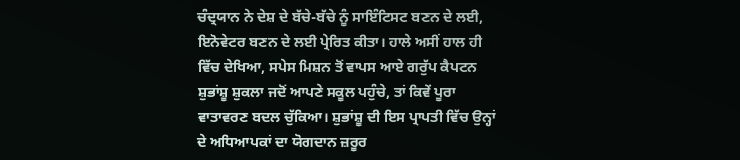ਚੰਦ੍ਰਯਾਨ ਨੇ ਦੇਸ਼ ਦੇ ਬੱਚੇ-ਬੱਚੇ ਨੂੰ ਸਾਇੰਟਿਸਟ ਬਣਨ ਦੇ ਲਈ, ਇਨੋਵੇਟਰ ਬਣਨ ਦੇ ਲਈ ਪ੍ਰੇਰਿਤ ਕੀਤਾ। ਹਾਲੇ ਅਸੀਂ ਹਾਲ ਹੀ ਵਿੱਚ ਦੇਖਿਆ, ਸਪੇਸ ਮਿਸ਼ਨ ਤੋਂ ਵਾਪਸ ਆਏ ਗਰੁੱਪ ਕੈਪਟਨ ਸ਼ੁਭਾਂਸ਼ੂ ਸ਼ੁਕਲਾ ਜਦੋਂ ਆਪਣੇ ਸਕੂਲ ਪਹੁੰਚੇ, ਤਾਂ ਕਿਵੇਂ ਪੂਰਾ ਵਾਤਾਵਰਣ ਬਦਲ ਚੁੱਕਿਆ। ਸ਼ੁਭਾਂਸ਼ੂ ਦੀ ਇਸ ਪ੍ਰਾਪਤੀ ਵਿੱਚ ਉਨ੍ਹਾਂ ਦੇ ਅਧਿਆਪਕਾਂ ਦਾ ਯੋਗਦਾਨ ਜ਼ਰੂਰ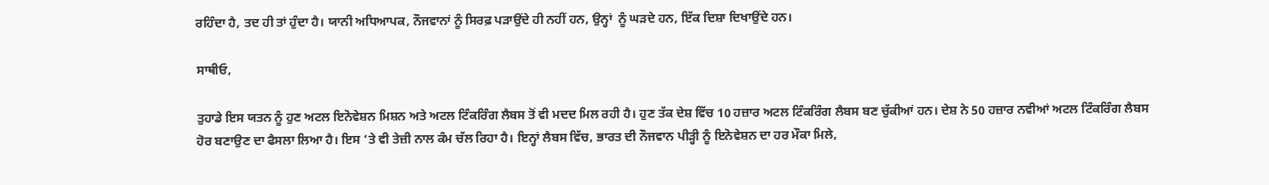ਰਹਿੰਦਾ ਹੈ, ਤਦ ਹੀ ਤਾਂ ਹੁੰਦਾ ਹੈ। ਯਾਨੀ ਅਧਿਆਪਕ, ਨੌਜਵਾਨਾਂ ਨੂੰ ਸਿਰਫ਼ ਪੜਾਉਂਦੇ ਹੀ ਨਹੀਂ ਹਨ, ਉਨ੍ਹਾਂ  ਨੂੰ ਘੜਦੇ ਹਨ, ਇੱਕ ਦਿਸ਼ਾ ਦਿਖਾਉਂਦੇ ਹਨ।

ਸਾਥੀਓ,

ਤੁਹਾਡੇ ਇਸ ਯਤਨ ਨੂੰ ਹੁਣ ਅਟਲ ਇਨੋਵੇਸ਼ਨ ਮਿਸ਼ਨ ਅਤੇ ਅਟਲ ਟਿੰਕਰਿੰਗ ਲੈਬਸ ਤੋਂ ਵੀ ਮਦਦ ਮਿਲ ਰਹੀ ਹੈ। ਹੁਣ ਤੱਕ ਦੇਸ਼ ਵਿੱਚ 10 ਹਜ਼ਾਰ ਅਟਲ ਟਿੰਕਰਿੰਗ ਲੈਬਸ ਬਣ ਚੁੱਕੀਆਂ ਹਨ। ਦੇਸ਼ ਨੇ 50 ਹਜ਼ਾਰ ਨਵੀਆਂ ਅਟਲ ਟਿੰਕਰਿੰਗ ਲੈਬਸ ਹੋਰ ਬਣਾਉਣ ਦਾ ਫੈਸਲਾ ਲਿਆ ਹੈ। ਇਸ ‘ਤੇ ਵੀ ਤੇਜ਼ੀ ਨਾਲ ਕੰਮ ਚੱਲ ਰਿਹਾ ਹੈ। ਇਨ੍ਹਾਂ ਲੈਬਸ ਵਿੱਚ, ਭਾਰਤ ਦੀ ਨੌਜਵਾਨ ਪੀੜ੍ਹੀ ਨੂੰ ਇਨੋਵੇਸ਼ਨ ਦਾ ਹਰ ਮੌਕਾ ਮਿਲੇ,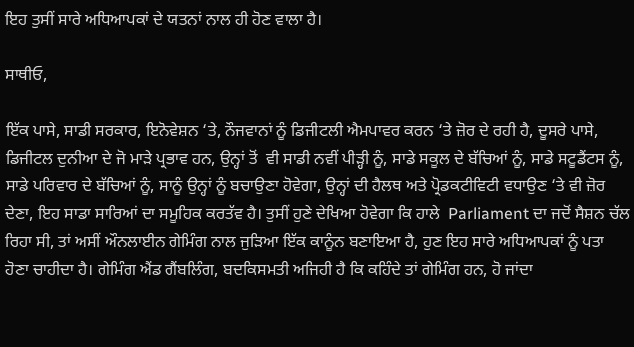ਇਹ ਤੁਸੀਂ ਸਾਰੇ ਅਧਿਆਪਕਾਂ ਦੇ ਯਤਨਾਂ ਨਾਲ ਹੀ ਹੋਣ ਵਾਲਾ ਹੈ।

ਸਾਥੀਓ,

ਇੱਕ ਪਾਸੇ, ਸਾਡੀ ਸਰਕਾਰ, ਇਨੋਵੇਸ਼ਨ ‘ਤੇ, ਨੌਜਵਾਨਾਂ ਨੂੰ ਡਿਜੀਟਲੀ ਐਮਪਾਵਰ ਕਰਨ ‘ਤੇ ਜ਼ੋਰ ਦੇ ਰਹੀ ਹੈ, ਦੂਸਰੇ ਪਾਸੇ, ਡਿਜੀਟਲ ਦੁਨੀਆ ਦੇ ਜੋ ਮਾੜੇ ਪ੍ਰਭਾਵ ਹਨ, ਉਨ੍ਹਾਂ ਤੋਂ  ਵੀ ਸਾਡੀ ਨਵੀਂ ਪੀੜ੍ਹੀ ਨੂੰ, ਸਾਡੇ ਸਕੂਲ ਦੇ ਬੱਚਿਆਂ ਨੂੰ, ਸਾਡੇ ਸਟੂਡੈਂਟਸ ਨੂੰ, ਸਾਡੇ ਪਰਿਵਾਰ ਦੇ ਬੱਚਿਆਂ ਨੂੰ, ਸਾਨੂੰ ਉਨ੍ਹਾਂ ਨੂੰ ਬਚਾਉਣਾ ਹੋਵੇਗਾ, ਉਨ੍ਹਾਂ ਦੀ ਹੈਲਥ ਅਤੇ ਪ੍ਰੋਡਕਟੀਵਿਟੀ ਵਧਾਉਣ ‘ਤੇ ਵੀ ਜ਼ੋਰ ਦੇਣਾ, ਇਹ ਸਾਡਾ ਸਾਰਿਆਂ ਦਾ ਸਮੂਹਿਕ ਕਰਤੱਵ ਹੈ। ਤੁਸੀਂ ਹੁਣੇ ਦੇਖਿਆ ਹੋਵੇਗਾ ਕਿ ਹਾਲੇ  Parliament ਦਾ ਜਦੋਂ ਸੈਸ਼ਨ ਚੱਲ ਰਿਹਾ ਸੀ, ਤਾਂ ਅਸੀਂ ਔਨਲਾਈਨ ਗੇਮਿੰਗ ਨਾਲ ਜੁੜਿਆ ਇੱਕ ਕਾਨੂੰਨ ਬਣਾਇਆ ਹੈ, ਹੁਣ ਇਹ ਸਾਰੇ ਅਧਿਆਪਕਾਂ ਨੂੰ ਪਤਾ ਹੋਣਾ ਚਾਹੀਦਾ ਹੈ। ਗੇਮਿੰਗ ਐਂਡ ਗੈਂਬਲਿੰਗ, ਬਦਕਿਸਮਤੀ ਅਜਿਹੀ ਹੈ ਕਿ ਕਹਿੰਦੇ ਤਾਂ ਗੇਮਿੰਗ ਹਨ, ਹੋ ਜਾਂਦਾ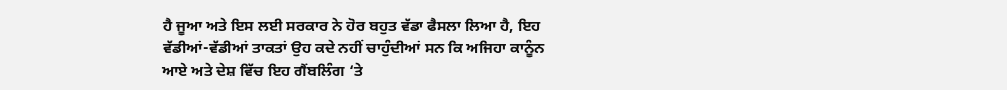ਹੈ ਜੂਆ ਅਤੇ ਇਸ ਲਈ ਸਰਕਾਰ ਨੇ ਹੋਰ ਬਹੁਤ ਵੱਡਾ ਫੈਸਲਾ ਲਿਆ ਹੈ, ਇਹ ਵੱਡੀਆਂ-ਵੱਡੀਆਂ ਤਾਕਤਾਂ ਉਹ ਕਦੇ ਨਹੀਂ ਚਾਹੁੰਦੀਆਂ ਸਨ ਕਿ ਅਜਿਹਾ ਕਾਨੂੰਨ ਆਏ ਅਤੇ ਦੇਸ਼ ਵਿੱਚ ਇਹ ਗੈਂਬਲਿੰਗ ‘ਤੇ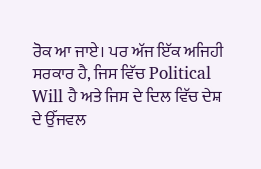ਰੋਕ ਆ ਜਾਏ। ਪਰ ਅੱਜ ਇੱਕ ਅਜਿਹੀ ਸਰਕਾਰ ਹੈ, ਜਿਸ ਵਿੱਚ Political Will ਹੈ ਅਤੇ ਜਿਸ ਦੇ ਦਿਲ ਵਿੱਚ ਦੇਸ਼ ਦੇ ਉੱਜਵਲ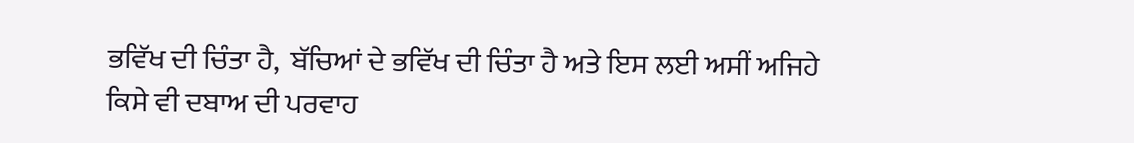ਭਵਿੱਖ ਦੀ ਚਿੰਤਾ ਹੈ,  ਬੱਚਿਆਂ ਦੇ ਭਵਿੱਖ ਦੀ ਚਿੰਤਾ ਹੈ ਅਤੇ ਇਸ ਲਈ ਅਸੀਂ ਅਜਿਹੇ ਕਿਸੇ ਵੀ ਦਬਾਅ ਦੀ ਪਰਵਾਹ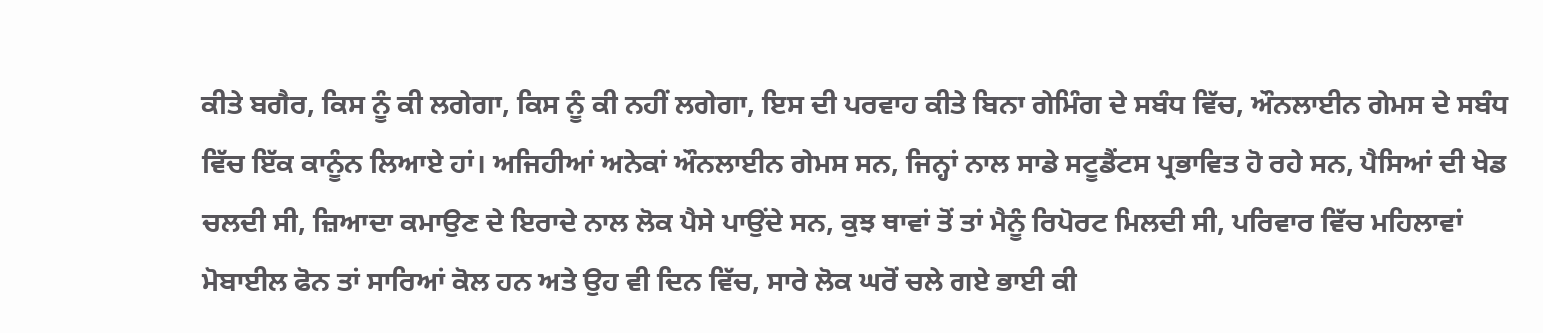ਕੀਤੇ ਬਗੈਰ, ਕਿਸ ਨੂੰ ਕੀ ਲਗੇਗਾ, ਕਿਸ ਨੂੰ ਕੀ ਨਹੀਂ ਲਗੇਗਾ, ਇਸ ਦੀ ਪਰਵਾਹ ਕੀਤੇ ਬਿਨਾ ਗੇਮਿੰਗ ਦੇ ਸਬੰਧ ਵਿੱਚ, ਔਨਲਾਈਨ ਗੇਮਸ ਦੇ ਸਬੰਧ ਵਿੱਚ ਇੱਕ ਕਾਨੂੰਨ ਲਿਆਏ ਹਾਂ। ਅਜਿਹੀਆਂ ਅਨੇਕਾਂ ਔਨਲਾਈਨ ਗੇਮਸ ਸਨ, ਜਿਨ੍ਹਾਂ ਨਾਲ ਸਾਡੇ ਸਟੂਡੈਂਟਸ ਪ੍ਰਭਾਵਿਤ ਹੋ ਰਹੇ ਸਨ, ਪੈਸਿਆਂ ਦੀ ਖੇਡ ਚਲਦੀ ਸੀ, ਜ਼ਿਆਦਾ ਕਮਾਉਣ ਦੇ ਇਰਾਦੇ ਨਾਲ ਲੋਕ ਪੈਸੇ ਪਾਉਂਦੇ ਸਨ, ਕੁਝ ਥਾਵਾਂ ਤੋਂ ਤਾਂ ਮੈਨੂੰ ਰਿਪੋਰਟ ਮਿਲਦੀ ਸੀ, ਪਰਿਵਾਰ ਵਿੱਚ ਮਹਿਲਾਵਾਂ ਮੋਬਾਈਲ ਫੋਨ ਤਾਂ ਸਾਰਿਆਂ ਕੋਲ ਹਨ ਅਤੇ ਉਹ ਵੀ ਦਿਨ ਵਿੱਚ, ਸਾਰੇ ਲੋਕ ਘਰੋਂ ਚਲੇ ਗਏ ਭਾਈ ਕੀ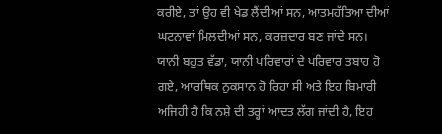ਕਰੀਏ, ਤਾਂ ਉਹ ਵੀ ਖੇਡ ਲੈਂਦੀਆਂ ਸਨ, ਆਤਮਹੱਤਿਆ ਦੀਆਂ ਘਟਨਾਵਾਂ ਮਿਲਦੀਆਂ ਸਨ, ਕਰਜ਼ਦਾਰ ਬਣ ਜਾਂਦੇ ਸਨ। ਯਾਨੀ ਬਹੁਤ ਵੱਡਾ, ਯਾਨੀ ਪਰਿਵਾਰਾਂ ਦੇ ਪਰਿਵਾਰ ਤਬਾਹ ਹੋ ਗਏ, ਆਰਥਿਕ ਨੁਕਸਾਨ ਹੋ ਰਿਹਾ ਸੀ ਅਤੇ ਇਹ ਬਿਮਾਰੀ ਅਜਿਹੀ ਹੈ ਕਿ ਨਸ਼ੇ ਦੀ ਤਰ੍ਹਾਂ ਆਦਤ ਲੱਗ ਜਾਂਦੀ ਹੈ, ਇਹ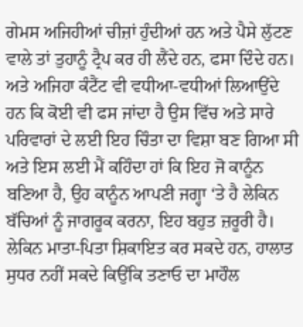ਗੇਮਸ ਅਜਿਹੀਆਂ ਚੀਜ਼ਾਂ ਹੁੰਦੀਆਂ ਹਨ ਅਤੇ ਪੈਸੇ ਲੁੱਟਣ ਵਾਲੇ ਤਾਂ ਤੁਹਾਨੂੰ ਟ੍ਰੈਪ ਕਰ ਹੀ ਲੈਂਦੇ ਹਨ, ਫਸਾ ਦਿੰਦੇ ਹਨ। ਅਤੇ ਅਜਿਹਾ ਕੰਟੈਂਟ ਵੀ ਵਧੀਆ-ਵਧੀਆਂ ਲਿਆਉਂਦੇ ਹਨ ਕਿ ਕੋਈ ਵੀ ਫਸ ਜਾਂਦਾ ਹੈ ਉਸ ਵਿੱਚ ਅਤੇ ਸਾਰੇ ਪਰਿਵਾਰਾਂ ਦੇ ਲਈ ਇਹ ਚਿੰਤਾ ਦਾ ਵਿਸ਼ਾ ਬਣ ਗਿਆ ਸੀ ਅਤੇ ਇਸ ਲਈ ਮੈਂ ਕਹਿੰਦਾ ਹਾਂ ਕਿ ਇਹ ਜੋ ਕਾਨੂੰਨ ਬਣਿਆ ਹੈ, ਉਹ ਕਾਨੂੰਨ ਆਪਣੀ ਜਗ੍ਹਾ ‘ਤੇ ਹੈ ਲੇਕਿਨ ਬੱਚਿਆਂ ਨੂੰ ਜਾਗਰੂਕ ਕਰਨਾ, ਇਹ ਬਹੁਤ ਜ਼ਰੂਰੀ ਹੈ। ਲੇਕਿਨ ਮਾਤਾ-ਪਿਤਾ ਸ਼ਿਕਾਇਤ ਕਰ ਸਕਦੇ ਹਨ, ਹਾਲਾਤ ਸੁਧਰ ਨਹੀਂ ਸਕਦੇ ਕਿਉਂਕਿ ਤਣਾਓ ਦਾ ਮਾਹੌਲ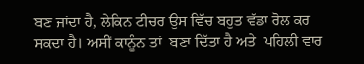ਬਣ ਜਾਂਦਾ ਹੈ, ਲੇਕਿਨ ਟੀਚਰ ਉਸ ਵਿੱਚ ਬਹੁਤ ਵੱਡਾ ਰੋਲ ਕਰ ਸਕਦਾ ਹੈ। ਅਸੀਂ ਕਾਨੂੰਨ ਤਾਂ  ਬਣਾ ਦਿੱਤਾ ਹੈ ਅਤੇ  ਪਹਿਲੀ ਵਾਰ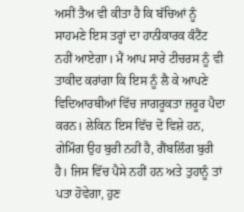ਅਸੀਂ ਤੈਅ ਵੀ ਕੀਤਾ ਹੈ ਕਿ ਬੱਚਿਆਂ ਨੂੰ ਸਾਹਮਣੇ ਇਸ ਤਰ੍ਹਾਂ ਦਾ ਹਾਨੀਕਾਰਕ ਕੰਟੈਂਟ ਨਹੀਂ ਆਏਗਾ। ਮੈਂ ਆਪ ਸਾਰੇ ਟੀਚਰਸ ਨੂੰ ਵੀ ਤਾਕੀਦ ਕਰਾਂਗਾ ਕਿ ਇਸ ਨੂੰ ਲੈ ਕੇ ਆਪਣੇ ਵਿਦਿਆਰਥੀਆਂ ਵਿੱਚ ਜਾਗਰੂਕਤਾ ਜ਼ਰੂਰ ਪੈਦਾ ਕਰਨ। ਲੇਕਿਨ ਇਸ ਵਿੱਚ ਦੋ ਵਿਸ਼ੇ ਹਨ, ਗੇਮਿੰਗ ਉਹ ਬੁਰੀ ਨਹੀਂ ਹੈ, ਗੈਂਬਲਿੰਗ ਬੁਰੀ ਹੈ। ਜਿਸ ਵਿੱਚ ਪੈਸੇ ਨਹੀਂ ਹਨ ਅਤੇ ਤੁਹਾਨੂੰ ਤਾਂ ਪਤਾ ਹੋਵੇਗਾ, ਹੁਣ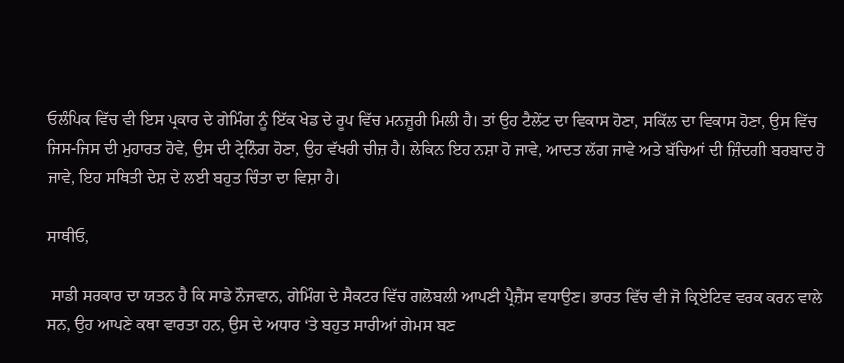ਓਲੰਪਿਕ ਵਿੱਚ ਵੀ ਇਸ ਪ੍ਰਕਾਰ ਦੇ ਗੇਮਿੰਗ ਨੂੰ ਇੱਕ ਖੇਡ ਦੇ ਰੂਪ ਵਿੱਚ ਮਨਜ਼ੂਰੀ ਮਿਲੀ ਹੈ। ਤਾਂ ਉਹ ਟੈਲੇਂਟ ਦਾ ਵਿਕਾਸ ਹੋਣਾ, ਸਕਿੱਲ ਦਾ ਵਿਕਾਸ ਹੋਣਾ, ਉਸ ਵਿੱਚ ਜਿਸ-ਜਿਸ ਦੀ ਮੁਹਾਰਤ ਹੋਵੇ, ਉਸ ਦੀ ਟ੍ਰੇਨਿੰਗ ਹੋਣਾ, ਉਹ ਵੱਖਰੀ ਚੀਜ਼ ਹੈ। ਲੇਕਿਨ ਇਹ ਨਸ਼ਾ ਹੋ ਜਾਵੇ, ਆਦਤ ਲੱਗ ਜਾਵੇ ਅਤੇ ਬੱਚਿਆਂ ਦੀ ਜ਼ਿੰਦਗੀ ਬਰਬਾਦ ਹੋ ਜਾਵੇ, ਇਹ ਸਥਿਤੀ ਦੇਸ਼ ਦੇ ਲਈ ਬਹੁਤ ਚਿੰਤਾ ਦਾ ਵਿਸ਼ਾ ਹੈ।

ਸਾਥੀਓ,

 ਸਾਡੀ ਸਰਕਾਰ ਦਾ ਯਤਨ ਹੈ ਕਿ ਸਾਡੇ ਨੌਜਵਾਨ, ਗੇਮਿੰਗ ਦੇ ਸੈਕਟਰ ਵਿੱਚ ਗਲੋਬਲੀ ਆਪਣੀ ਪ੍ਰੈਜ਼ੈਂਸ ਵਧਾਉਣ। ਭਾਰਤ ਵਿੱਚ ਵੀ ਜੋ ਕ੍ਰਿਏਟਿਵ ਵਰਕ ਕਰਨ ਵਾਲੇ ਸਨ, ਉਹ ਆਪਣੇ ਕਥਾ ਵਾਰਤਾ ਹਨ, ਉਸ ਦੇ ਅਧਾਰ ‘ਤੇ ਬਹੁਤ ਸਾਰੀਆਂ ਗੇਮਸ ਬਣ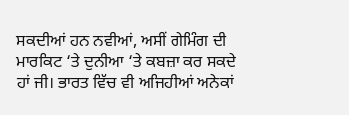ਸਕਦੀਆਂ ਹਨ ਨਵੀਆਂ, ਅਸੀਂ ਗੇਮਿੰਗ ਦੀ ਮਾਰਕਿਟ ‘ਤੇ ਦੁਨੀਆ ‘ਤੇ ਕਬਜ਼ਾ ਕਰ ਸਕਦੇ ਹਾਂ ਜੀ। ਭਾਰਤ ਵਿੱਚ ਵੀ ਅਜਿਹੀਆਂ ਅਨੇਕਾਂ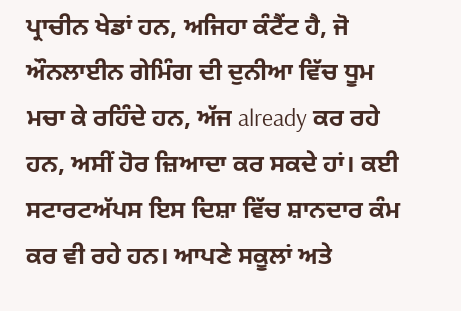ਪ੍ਰਾਚੀਨ ਖੇਡਾਂ ਹਨ, ਅਜਿਹਾ ਕੰਟੈਂਟ ਹੈ, ਜੋ ਔਨਲਾਈਨ ਗੇਮਿੰਗ ਦੀ ਦੁਨੀਆ ਵਿੱਚ ਧੂਮ ਮਚਾ ਕੇ ਰਹਿੰਦੇ ਹਨ, ਅੱਜ already ਕਰ ਰਹੇ ਹਨ, ਅਸੀਂ ਹੋਰ ਜ਼ਿਆਦਾ ਕਰ ਸਕਦੇ ਹਾਂ। ਕਈ ਸਟਾਰਟਅੱਪਸ ਇਸ ਦਿਸ਼ਾ ਵਿੱਚ ਸ਼ਾਨਦਾਰ ਕੰਮ ਕਰ ਵੀ ਰਹੇ ਹਨ। ਆਪਣੇ ਸਕੂਲਾਂ ਅਤੇ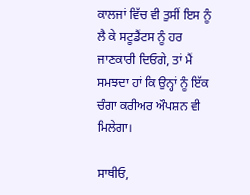ਕਾਲਜਾਂ ਵਿੱਚ ਵੀ ਤੁਸੀਂ ਇਸ ਨੂੰ ਲੈ ਕੇ ਸਟੂਡੈਂਟਸ ਨੂੰ ਹਰ ਜਾਣਕਾਰੀ ਦਿਓਗੇ, ਤਾਂ ਮੈਂ ਸਮਝਦਾ ਹਾਂ ਕਿ ਉਨ੍ਹਾਂ ਨੂੰ ਇੱਕ ਚੰਗਾ ਕਰੀਅਰ ਔਪਸ਼ਨ ਵੀ ਮਿਲੇਗਾ।

ਸਾਥੀਓ,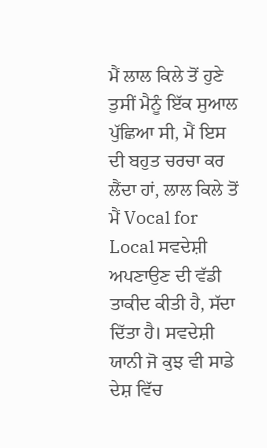ਮੈਂ ਲਾਲ ਕਿਲੇ ਤੋਂ ਹੁਣੇ ਤੁਸੀਂ ਮੈਨੂੰ ਇੱਕ ਸੁਆਲ ਪੁੱਛਿਆ ਸੀ, ਮੈਂ ਇਸ ਦੀ ਬਹੁਤ ਚਰਚਾ ਕਰ ਲੈਂਦਾ ਹਾਂ, ਲਾਲ ਕਿਲੇ ਤੋਂ ਮੈਂ Vocal for Local ਸਵਦੇਸ਼ੀ ਅਪਣਾਉਣ ਦੀ ਵੱਡੀ ਤਾਕੀਦ ਕੀਤੀ ਹੈ, ਸੱਦਾ ਦਿੱਤਾ ਹੈ। ਸਵਦੇਸ਼ੀ ਯਾਨੀ ਜੋ ਕੁਝ ਵੀ ਸਾਡੇ ਦੇਸ਼ ਵਿੱਚ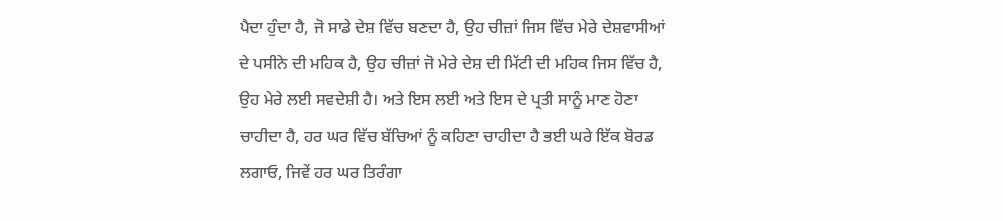ਪੈਦਾ ਹੁੰਦਾ ਹੈ, ਜੋ ਸਾਡੇ ਦੇਸ਼ ਵਿੱਚ ਬਣਦਾ ਹੈ, ਉਹ ਚੀਜ਼ਾਂ ਜਿਸ ਵਿੱਚ ਮੇਰੇ ਦੇਸ਼ਵਾਸੀਆਂ ਦੇ ਪਸੀਨੇ ਦੀ ਮਹਿਕ ਹੈ, ਉਹ ਚੀਜ਼ਾਂ ਜੋ ਮੇਰੇ ਦੇਸ਼ ਦੀ ਮਿੱਟੀ ਦੀ ਮਹਿਕ ਜਿਸ ਵਿੱਚ ਹੈ, ਉਹ ਮੇਰੇ ਲਈ ਸਵਦੇਸ਼ੀ ਹੈ। ਅਤੇ ਇਸ ਲਈ ਅਤੇ ਇਸ ਦੇ ਪ੍ਰਤੀ ਸਾਨੂੰ ਮਾਣ ਹੋਣਾ ਚਾਹੀਦਾ ਹੈ, ਹਰ ਘਰ ਵਿੱਚ ਬੱਚਿਆਂ ਨੂੰ ਕਹਿਣਾ ਚਾਹੀਦਾ ਹੈ ਭਈ ਘਰੇ ਇੱਕ ਬੋਰਡ ਲਗਾਓ, ਜਿਵੇਂ ਹਰ ਘਰ ਤਿਰੰਗਾ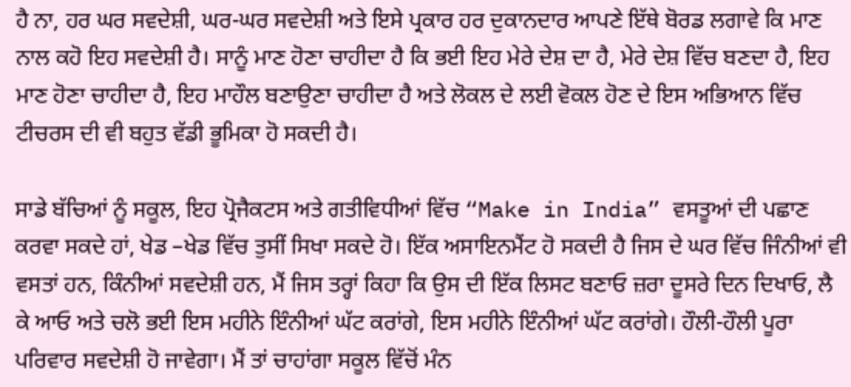ਹੈ ਨਾ, ਹਰ ਘਰ ਸਵਦੇਸ਼ੀ, ਘਰ-ਘਰ ਸਵਦੇਸ਼ੀ ਅਤੇ ਇਸੇ ਪ੍ਰਕਾਰ ਹਰ ਦੁਕਾਨਦਾਰ ਆਪਣੇ ਇੱਥੇ ਬੋਰਡ ਲਗਾਵੇ ਕਿ ਮਾਣ ਨਾਲ ਕਹੋ ਇਹ ਸਵਦੇਸ਼ੀ ਹੈ। ਸਾਨੂੰ ਮਾਣ ਹੋਣਾ ਚਾਹੀਦਾ ਹੈ ਕਿ ਭਈ ਇਹ ਮੇਰੇ ਦੇਸ਼ ਦਾ ਹੈ, ਮੇਰੇ ਦੇਸ਼ ਵਿੱਚ ਬਣਦਾ ਹੈ, ਇਹ ਮਾਣ ਹੋਣਾ ਚਾਹੀਦਾ ਹੈ, ਇਹ ਮਾਹੌਲ ਬਣਾਉਣਾ ਚਾਹੀਦਾ ਹੈ ਅਤੇ ਲੋਕਲ ਦੇ ਲਈ ਵੋਕਲ ਹੋਣ ਦੇ ਇਸ ਅਭਿਆਨ ਵਿੱਚ ਟੀਚਰਸ ਦੀ ਵੀ ਬਹੁਤ ਵੱਡੀ ਭੂਮਿਕਾ ਹੋ ਸਕਦੀ ਹੈ।

ਸਾਡੇ ਬੱਚਿਆਂ ਨੂੰ ਸਕੂਲ, ਇਹ ਪ੍ਰੋਜੈਕਟਸ ਅਤੇ ਗਤੀਵਿਧੀਆਂ ਵਿੱਚ “Make in India” ਵਸਤੂਆਂ ਦੀ ਪਛਾਣ ਕਰਵਾ ਸਕਦੇ ਹਾਂ, ਖੇਡ –ਖੇਡ ਵਿੱਚ ਤੁਸੀਂ ਸਿਖਾ ਸਕਦੇ ਹੋ। ਇੱਕ ਅਸਾਇਨਮੈਂਟ ਹੋ ਸਕਦੀ ਹੈ ਜਿਸ ਦੇ ਘਰ ਵਿੱਚ ਜਿੰਨੀਆਂ ਵੀ ਵਸਤਾਂ ਹਨ, ਕਿੰਨੀਆਂ ਸਵਦੇਸ਼ੀ ਹਨ, ਮੈਂ ਜਿਸ ਤਰ੍ਹਾਂ ਕਿਹਾ ਕਿ ਉਸ ਦੀ ਇੱਕ ਲਿਸਟ ਬਣਾਓ ਜ਼ਰਾ ਦੂਸਰੇ ਦਿਨ ਦਿਖਾਓ, ਲੈ ਕੇ ਆਓ ਅਤੇ ਚਲੋ ਭਈ ਇਸ ਮਹੀਨੇ ਇੰਨੀਆਂ ਘੱਟ ਕਰਾਂਗੇ, ਇਸ ਮਹੀਨੇ ਇੰਨੀਆਂ ਘੱਟ ਕਰਾਂਗੇ। ਹੌਲੀ-ਹੌਲੀ ਪੂਰਾ ਪਰਿਵਾਰ ਸਵਦੇਸ਼ੀ ਹੋ ਜਾਵੇਗਾ। ਮੈਂ ਤਾਂ ਚਾਹਾਂਗਾ ਸਕੂਲ ਵਿੱਚੋਂ ਮੰਨ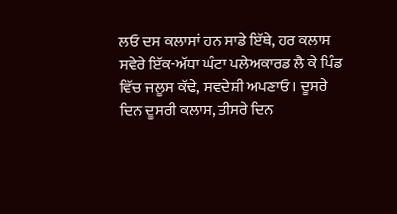ਲਓ ਦਸ ਕਲਾਸਾਂ ਹਨ ਸਾਡੇ ਇੱਥੇ, ਹਰ ਕਲਾਸ ਸਵੇਰੇ ਇੱਕ-ਅੱਧਾ ਘੰਟਾ ਪਲੇਅਕਾਰਡ ਲੈ ਕੇ ਪਿੰਡ ਵਿੱਚ ਜਲੂਸ ਕੱਢੇ, ਸਵਦੇਸ਼ੀ ਅਪਣਾਓ। ਦੂਸਰੇ ਦਿਨ ਦੂਸਰੀ ਕਲਾਸ, ਤੀਸਰੇ ਦਿਨ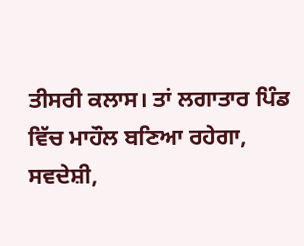ਤੀਸਰੀ ਕਲਾਸ। ਤਾਂ ਲਗਾਤਾਰ ਪਿੰਡ ਵਿੱਚ ਮਾਹੌਲ ਬਣਿਆ ਰਹੇਗਾ, ਸਵਦੇਸ਼ੀ,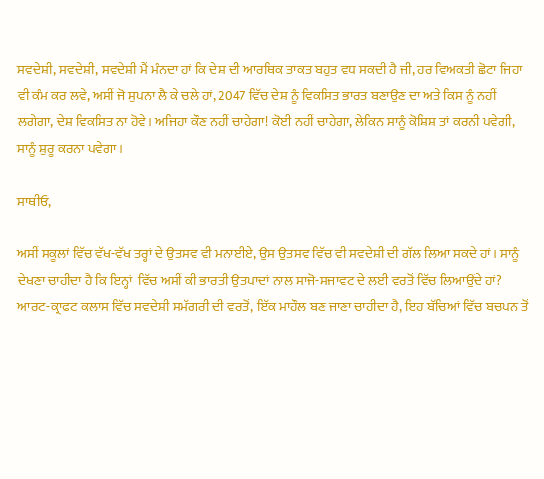ਸਵਦੇਸ਼ੀ, ਸਵਦੇਸ਼ੀ, ਸਵਦੇਸ਼ੀ ਮੈਂ ਮੰਨਦਾ ਹਾਂ ਕਿ ਦੇਸ਼ ਦੀ ਆਰਥਿਕ ਤਾਕਤ ਬਹੁਤ ਵਧ ਸਕਦੀ ਹੈ ਜੀ, ਹਰ ਵਿਅਕਤੀ ਛੋਟਾ ਜਿਹਾ ਵੀ ਕੰਮ ਕਰ ਲਵੇ, ਅਸੀਂ ਜੋ ਸੁਪਨਾ ਲੈ ਕੇ ਚਲੇ ਹਾਂ, 2047 ਵਿੱਚ ਦੇਸ਼ ਨੂੰ ਵਿਕਸਿਤ ਭਾਰਤ ਬਣਾਉਣ ਦਾ ਅਤੇ ਕਿਸ ਨੂੰ ਨਹੀਂ ਲਗੇਗਾ, ਦੇਸ਼ ਵਿਕਸਿਤ ਨਾ ਹੋਵੇ। ਅਜਿਹਾ ਕੌਣ ਨਹੀਂ ਚਾਹੇਗਾ! ਕੋਈ ਨਹੀਂ ਚਾਹੇਗਾ, ਲੇਕਿਨ ਸਾਨੂੰ ਕੋਸ਼ਿਸ਼ ਤਾਂ ਕਰਨੀ ਪਵੇਗੀ, ਸਾਨੂੰ ਸ਼ੁਰੂ ਕਰਨਾ ਪਵੇਗਾ।

ਸਾਥੀਓ,

ਅਸੀਂ ਸਕੂਲਾਂ ਵਿੱਚ ਵੱਖ-ਵੱਖ ਤਰ੍ਹਾਂ ਦੇ ਉਤਸਵ ਵੀ ਮਨਾਈਏ, ਉਸ ਉਤਸਵ ਵਿੱਚ ਵੀ ਸਵਦੇਸ਼ੀ ਦੀ ਗੱਲ ਲਿਆ ਸਕਦੇ ਹਾਂ। ਸਾਨੂੰ ਦੇਖਣਾ ਚਾਹੀਦਾ ਹੈ ਕਿ ਇਨ੍ਹਾਂ  ਵਿੱਚ ਅਸੀਂ ਕੀ ਭਾਰਤੀ ਉਤਪਾਦਾਂ ਨਾਲ ਸਾਜੋ-ਸਜਾਵਟ ਦੇ ਲਈ ਵਰਤੋਂ ਵਿੱਚ ਲਿਆਉਂਦੇ ਹਾਂ? ਆਰਟ-ਕ੍ਰਾਫਟ ਕਲਾਸ ਵਿੱਚ ਸਵਦੇਸ਼ੀ ਸਮੱਗਰੀ ਦੀ ਵਰਤੋਂ, ਇੱਕ ਮਾਹੌਲ ਬਣ ਜਾਣਾ ਚਾਹੀਦਾ ਹੈ, ਇਹ ਬੱਚਿਆਂ ਵਿੱਚ ਬਚਪਨ ਤੋਂ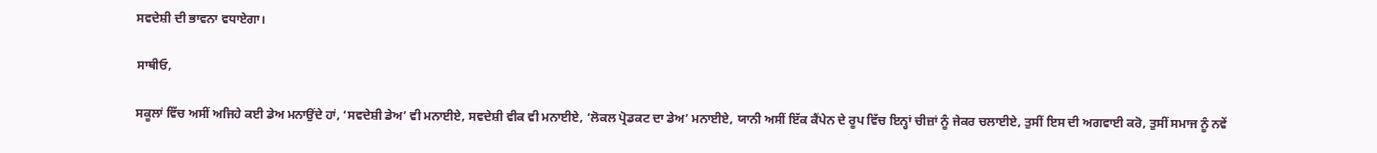ਸਵਦੇਸ਼ੀ ਦੀ ਭਾਵਨਾ ਵਧਾਏਗਾ।

ਸਾਥੀਓ,

ਸਕੂਲਾਂ ਵਿੱਚ ਅਸੀਂ ਅਜਿਹੇ ਕਈ ਡੇਅ ਮਨਾਉਂਦੇ ਹਾਂ, ‘ਸਵਦੇਸ਼ੀ ਡੇਅ’ ਵੀ ਮਨਾਈਏ, ਸਵਦੇਸ਼ੀ ਵੀਕ ਵੀ ਮਨਾਈਏ, ‘ਲੋਕਲ ਪ੍ਰੋਡਕਟ ਦਾ ਡੇਅ’ ਮਨਾਈਏ, ਯਾਨੀ ਅਸੀਂ ਇੱਕ ਕੈਂਪੇਨ ਦੇ ਰੂਪ ਵਿੱਚ ਇਨ੍ਹਾਂ ਚੀਜ਼ਾਂ ਨੂੰ ਜੇਕਰ ਚਲਾਈਏ, ਤੁਸੀਂ ਇਸ ਦੀ ਅਗਵਾਈ ਕਰੋ, ਤੁਸੀਂ ਸਮਾਜ ਨੂੰ ਨਵੇਂ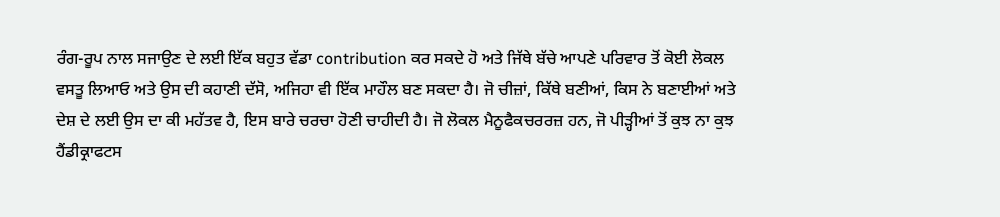ਰੰਗ-ਰੂਪ ਨਾਲ ਸਜਾਉਣ ਦੇ ਲਈ ਇੱਕ ਬਹੁਤ ਵੱਡਾ contribution ਕਰ ਸਕਦੇ ਹੋ ਅਤੇ ਜਿੱਥੇ ਬੱਚੇ ਆਪਣੇ ਪਰਿਵਾਰ ਤੋਂ ਕੋਈ ਲੋਕਲ ਵਸਤੂ ਲਿਆਓ ਅਤੇ ਉਸ ਦੀ ਕਹਾਣੀ ਦੱਸੋ, ਅਜਿਹਾ ਵੀ ਇੱਕ ਮਾਹੌਲ ਬਣ ਸਕਦਾ ਹੈ। ਜੋ ਚੀਜ਼ਾਂ, ਕਿੱਥੇ ਬਣੀਆਂ, ਕਿਸ ਨੇ ਬਣਾਈਆਂ ਅਤੇ ਦੇਸ਼ ਦੇ ਲਈ ਉਸ ਦਾ ਕੀ ਮਹੱਤਵ ਹੈ, ਇਸ ਬਾਰੇ ਚਰਚਾ ਹੋਣੀ ਚਾਹੀਦੀ ਹੈ। ਜੋ ਲੋਕਲ ਮੈਨੂਫੈਕਚਰਰਜ਼ ਹਨ, ਜੋ ਪੀੜ੍ਹੀਆਂ ਤੋਂ ਕੁਝ ਨਾ ਕੁਝ ਹੈਂਡੀਕ੍ਰਾਫਟਸ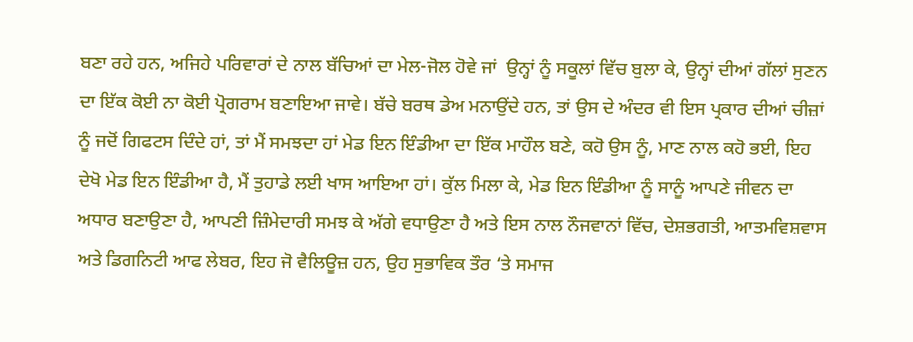ਬਣਾ ਰਹੇ ਹਨ, ਅਜਿਹੇ ਪਰਿਵਾਰਾਂ ਦੇ ਨਾਲ ਬੱਚਿਆਂ ਦਾ ਮੇਲ-ਜੋਲ ਹੋਵੇ ਜਾਂ  ਉਨ੍ਹਾਂ ਨੂੰ ਸਕੂਲਾਂ ਵਿੱਚ ਬੁਲਾ ਕੇ, ਉਨ੍ਹਾਂ ਦੀਆਂ ਗੱਲਾਂ ਸੁਣਨ ਦਾ ਇੱਕ ਕੋਈ ਨਾ ਕੋਈ ਪ੍ਰੋਗਰਾਮ ਬਣਾਇਆ ਜਾਵੇ। ਬੱਚੇ ਬਰਥ ਡੇਅ ਮਨਾਉਂਦੇ ਹਨ, ਤਾਂ ਉਸ ਦੇ ਅੰਦਰ ਵੀ ਇਸ ਪ੍ਰਕਾਰ ਦੀਆਂ ਚੀਜ਼ਾਂ ਨੂੰ ਜਦੋਂ ਗਿਫਟਸ ਦਿੰਦੇ ਹਾਂ, ਤਾਂ ਮੈਂ ਸਮਝਦਾ ਹਾਂ ਮੇਡ ਇਨ ਇੰਡੀਆ ਦਾ ਇੱਕ ਮਾਹੌਲ ਬਣੇ, ਕਹੋ ਉਸ ਨੂੰ, ਮਾਣ ਨਾਲ ਕਹੋ ਭਈ, ਇਹ ਦੇਖੋ ਮੇਡ ਇਨ ਇੰਡੀਆ ਹੈ, ਮੈਂ ਤੁਹਾਡੇ ਲਈ ਖਾਸ ਆਇਆ ਹਾਂ। ਕੁੱਲ ਮਿਲਾ ਕੇ, ਮੇਡ ਇਨ ਇੰਡੀਆ ਨੂੰ ਸਾਨੂੰ ਆਪਣੇ ਜੀਵਨ ਦਾ ਅਧਾਰ ਬਣਾਉਣਾ ਹੈ, ਆਪਣੀ ਜ਼ਿੰਮੇਦਾਰੀ ਸਮਝ ਕੇ ਅੱਗੇ ਵਧਾਉਣਾ ਹੈ ਅਤੇ ਇਸ ਨਾਲ ਨੌਜਵਾਨਾਂ ਵਿੱਚ, ਦੇਸ਼ਭਗਤੀ, ਆਤਮਵਿਸ਼ਵਾਸ ਅਤੇ ਡਿਗਨਿਟੀ ਆਫ ਲੇਬਰ, ਇਹ ਜੋ ਵੈਲਿਊਜ਼ ਹਨ, ਉਹ ਸੁਭਾਵਿਕ ਤੌਰ ‘ਤੇ ਸਮਾਜ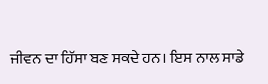ਜੀਵਨ ਦਾ ਹਿੱਸਾ ਬਣ ਸਕਦੇ ਹਨ। ਇਸ ਨਾਲ ਸਾਡੇ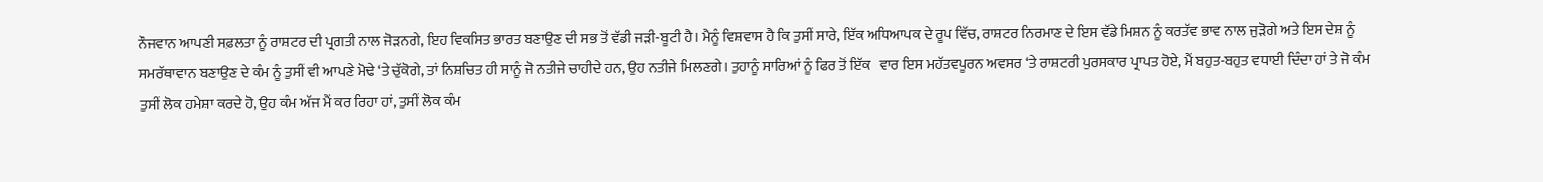ਨੌਜਵਾਨ ਆਪਣੀ ਸਫ਼ਲਤਾ ਨੂੰ ਰਾਸ਼ਟਰ ਦੀ ਪ੍ਰਗਤੀ ਨਾਲ ਜੋੜਨਗੇ, ਇਹ ਵਿਕਸਿਤ ਭਾਰਤ ਬਣਾਉਣ ਦੀ ਸਭ ਤੋਂ ਵੱਡੀ ਜੜੀ-ਬੂਟੀ ਹੈ। ਮੈਨੂੰ ਵਿਸ਼ਵਾਸ ਹੈ ਕਿ ਤੁਸੀਂ ਸਾਰੇ, ਇੱਕ ਅਧਿਆਪਕ ਦੇ ਰੂਪ ਵਿੱਚ, ਰਾਸ਼ਟਰ ਨਿਰਮਾਣ ਦੇ ਇਸ ਵੱਡੇ ਮਿਸ਼ਨ ਨੂੰ ਕਰਤੱਵ ਭਾਵ ਨਾਲ ਜੁੜੋਗੇ ਅਤੇ ਇਸ ਦੇਸ਼ ਨੂੰ ਸਮਰੱਥਾਵਾਨ ਬਣਾਉਣ ਦੇ ਕੰਮ ਨੂੰ ਤੁਸੀਂ ਵੀ ਆਪਣੇ ਮੋਢੇ ‘ਤੇ ਚੁੱਕੋਗੇ, ਤਾਂ ਨਿਸ਼ਚਿਤ ਹੀ ਸਾਨੂੰ ਜੋ ਨਤੀਜੇ ਚਾਹੀਦੇ ਹਨ, ਉਹ ਨਤੀਜੇ ਮਿਲਣਗੇ। ਤੁਹਾਨੂੰ ਸਾਰਿਆਂ ਨੂੰ ਫਿਰ ਤੋਂ ਇੱਕ   ਵਾਰ ਇਸ ਮਹੱਤਵਪੂਰਨ ਅਵਸਰ ‘ਤੇ ਰਾਸ਼ਟਰੀ ਪੁਰਸਕਾਰ ਪ੍ਰਾਪਤ ਹੋਏ, ਮੈਂ ਬਹੁਤ-ਬਹੁਤ ਵਧਾਈ ਦਿੰਦਾ ਹਾਂ ਤੇ ਜੋ ਕੰਮ ਤੁਸੀਂ ਲੋਕ ਹਮੇਸ਼ਾ ਕਰਦੇ ਹੋ, ਉਹ ਕੰਮ ਅੱਜ ਮੈਂ ਕਰ ਰਿਹਾ ਹਾਂ, ਤੁਸੀਂ ਲੋਕ ਕੰਮ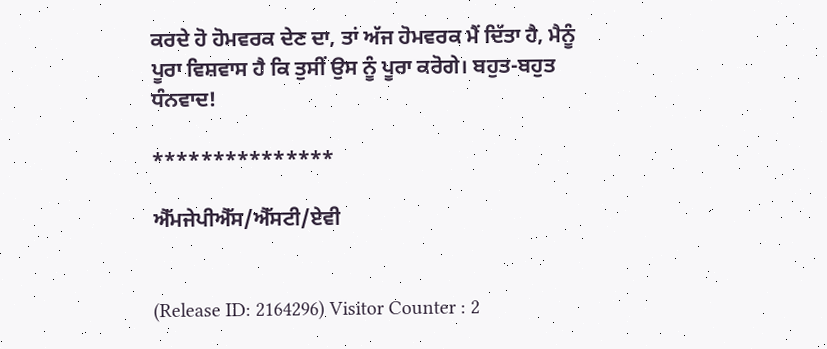ਕਰਦੇ ਹੋ ਹੋਮਵਰਕ ਦੇਣ ਦਾ, ਤਾਂ ਅੱਜ ਹੋਮਵਰਕ ਮੈਂ ਦਿੱਤਾ ਹੈ, ਮੈਨੂੰ ਪੂਰਾ ਵਿਸ਼ਵਾਸ ਹੈ ਕਿ ਤੁਸੀਂ ਉਸ ਨੂੰ ਪੂਰਾ ਕਰੋਗੇ। ਬਹੁਤ-ਬਹੁਤ ਧੰਨਵਾਦ!

***************

ਐੱਮਜੇਪੀਐੱਸ/ਐੱਸਟੀ/ਏਵੀ


(Release ID: 2164296) Visitor Counter : 2